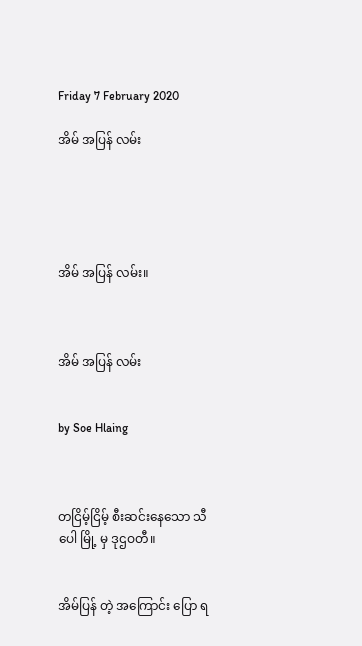Friday 7 February 2020

အိမ် အပြန် လမ်း





အိမ် အပြန် လမ်း။



အိမ် အပြန် လမ်း


by Soe Hlaing



တငြိမ့်ငြိမ့် စီးဆင်းနေသော သီပေါ မြို့ မှ ဒုဌဝတီ။


အိမ်ပြန် တဲ့ အကြောင်း ပြော ရ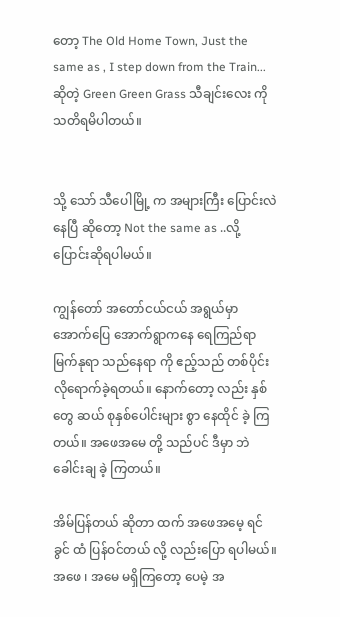တော့ The Old Home Town, Just the same as , I step down from the Train... ဆိုတဲ့ Green Green Grass သီချင်းလေး ကို သတိရမိပါတယ်။


သို့ သော် သီပေါမြို့ က အများကြီး ပြောင်းလဲ နေပြီ ဆိုတော့ Not the same as ..လို့ ပြောင်းဆိုရပါမယ်။

ကျွန်တော် အတော်ငယ်ငယ် အရွယ်မှာ အောက်ပြေ အောက်ရွာကနေ ရေကြည်ရာ မြက်နုရာ သည်နေရာ ကို ဧည့်သည် တစ်ပိုင်းလိုရောက်ခဲ့ရတယ်။ နောက်တော့ လည်း နှစ် တွေ ဆယ် စုနှစ်ပေါင်းများ စွာ နေထိုင် ခဲ့ ကြတယ်။ အဖေအမေ တို့ သည်ပင် ဒီမှာ ဘဲ ခေါင်းချ ခဲ့ ကြတယ်။

အိမ်ပြန်တယ် ဆိုတာ ထက် အဖေအမေ့ ရင်ခွင် ထံ ပြန်ဝင်တယ် လို့ လည်းပြော ရပါမယ်။ အဖေ ၊ အမေ မရှိကြတော့ ပေမဲ့ အ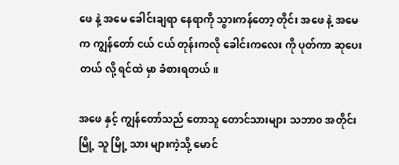ဖေ နဲ့ အမေ ခေါင်းချရာ နေရာကို သွားကန်တော့ တိုင်း အဖေ နဲ့ အမေ က ကျွန်တော် ငယ် ငယ် တုန်းကလို ခေါင်းကလေး ကို ပုတ်ကာ ဆုပေး တယ် လို့ ရင်ထဲ မှာ ခံစားရတယ်။

အဖေ နှင့် ကျွန်တော်သည် တောသူ တောင်သားများ သဘာ၀ အတိုင်း မြို့ သူ မြို့ သား များကဲ့သို့ မောင်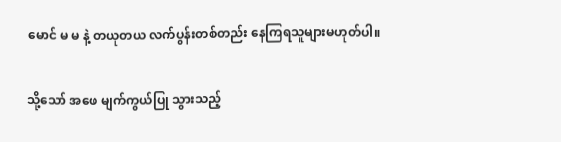မောင် မ မ နဲ့ တယုတယ လက်ပွန်းတစ်တည်း နေကြရသူများမဟုတ်ပါ။

သို့သော် အဖေ မျက်ကွယ်ပြု သွားသည့်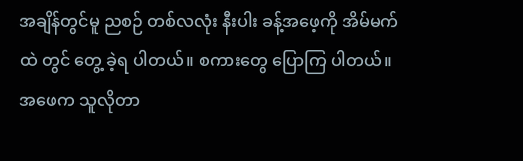အချိန်တွင်မူ ညစဉ် တစ်လလုံး နီးပါး ခန့်အဖေ့ကို အိမ်မက်ထဲ တွင် တွေ့ ခဲ့ရ ပါတယ်။ စကားတွေ ပြောကြ ပါတယ်။ အဖေက သူလိုတာ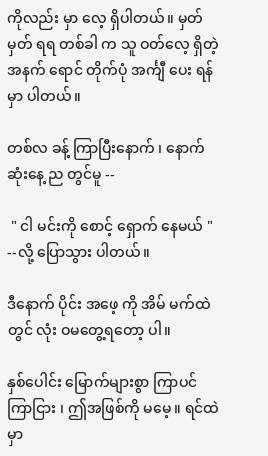ကိုလည်း မှာ လေ့ ရှိပါတယ်။ မှတ်မှတ် ရရ တစ်ခါ က သူ ဝတ်လေ့ ရှိတဲ့  အနက် ရောင် တိုက်ပုံ အင်္ကျီ ပေး ရန် မှာ ပါတယ်။

တစ်လ ခန့် ကြာပြီးနောက် ၊ နောက်ဆုံးနေ့ ည တွင်မူ --

 " ငါ မင်းကို စောင့် ရှောက် နေမယ် " --လို့ ပြောသွား ပါတယ်။

ဒီနောက် ပိုင်း အဖေ့ ကို အိမ် မက်ထဲ တွင် လုံး ဝမတွေ့ရတော့ ပါ။

နှစ်ပေါင်း မြောက်များစွာ ကြာပင် ကြာငြား ၊ ဤအဖြစ်ကို မမေ့။ ရင်ထဲမှာ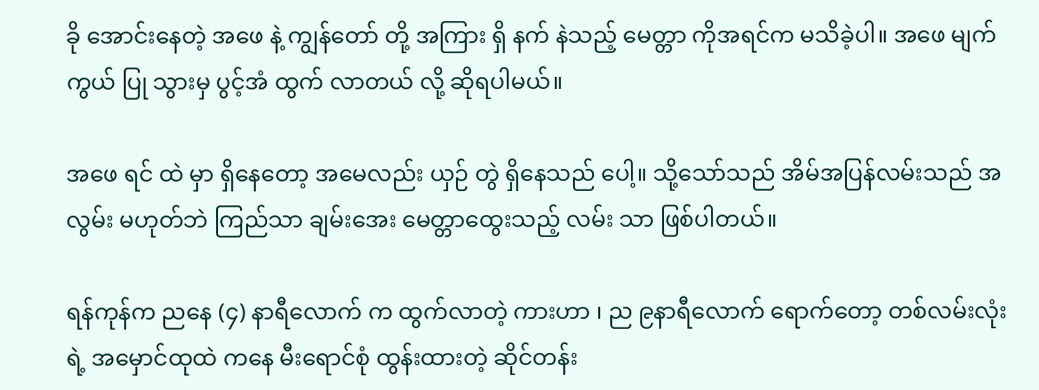ခို အောင်းနေတဲ့ အဖေ နဲ့ ကျွန်တော် တို့ အကြား ရှိ နက် နဲသည့် မေတ္တာ ကိုအရင်က မသိခဲ့ပါ။ အဖေ မျက်ကွယ် ပြု သွားမှ ပွင့်အံ ထွက် လာတယ် လို့ ဆိုရပါမယ်။

အဖေ ရင် ထဲ မှာ ရှိနေတော့ အမေလည်း ယှဉ် တွဲ ရှိနေသည် ပေါ့။ သို့သော်သည် အိမ်အပြန်လမ်းသည် အလွမ်း မဟုတ်ဘဲ ကြည်သာ ချမ်းအေး မေတ္တာထွေးသည့် လမ်း သာ ဖြစ်ပါတယ်။

ရန်ကုန်က ညနေ (၄) နာရီလောက် က ထွက်လာတဲ့ ကားဟာ ၊ ည ၉နာရီလောက် ရောက်တော့ တစ်လမ်းလုံး ရဲ့ အမှောင်ထုထဲ ကနေ မီးရောင်စုံ ထွန်းထားတဲ့ ဆိုင်တန်း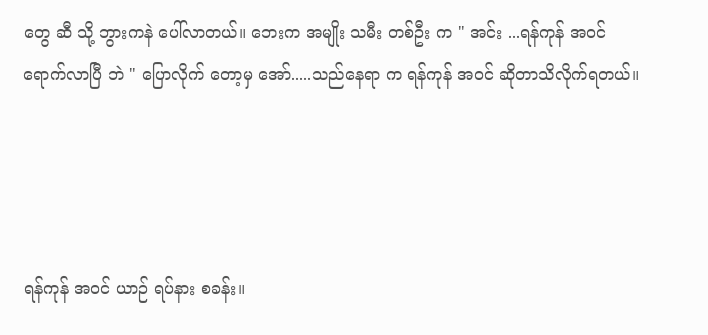တွေ ဆီ သို့ ဘွားကနဲ ပေါ်လာတယ်။ ဘေးက အမျိုး သမီး တစ်ဦး က " အင်း ...ရန်ကုန် အဝင် ရောက်လာပြီ ဘဲ " ပြောလိုက် တော့မှ အော်.....သည်နေရာ က ရန်ကုန် အဝင် ဆိုတာသိလိုက်ရတယ်။




ရန်ကုန် အဝင် ယာဉ် ရပ်နား စခန်း။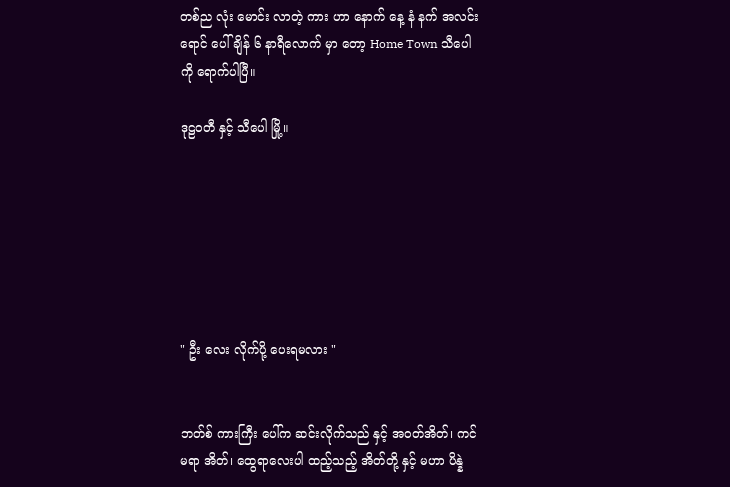တစ်ည လုံး မောင်း လာတဲ့ ကား ဟာ နောက် နေ့ နံ နက် အလင်း ရောင် ပေါ် ချိန် ၆ နာရီလောက် မှာ တော့ Home Town သီပေါ ကို ရောက်ပါပြီ။

ဒုဠဝတီ နှင့် သီပေါ မြို့။







" ဦး လေး လိုက်ပို့ ပေးရမလား "


ဘတ်စ် ကားကြီး ပေါ်က ဆင်းလိုက်သည် နှင့် အဝတ်အိတ်၊ ကင်မရာ အိတ်၊ ထွေရာလေးပါ ထည့်သည့် အိတ်တို့ နှင့် မဟာ ပိန္နဲ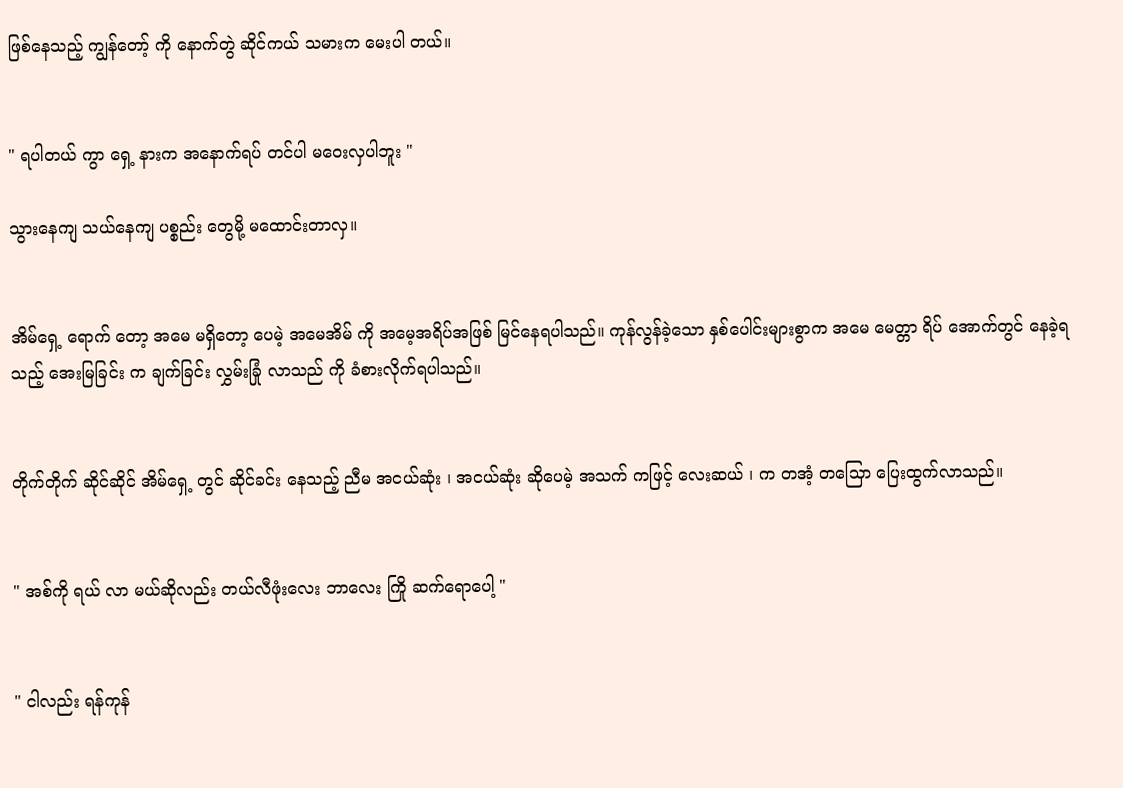ဖြစ်နေသည့် ကျွန်တော့် ကို နောက်တွဲ ဆိုင်ကယ် သမားက မေးပါ တယ်။


" ရပါတယ် ကွာ ရှေ့ နားက အနောက်ရပ် တင်ပါ မဝေးလှပါဘူး "

သွားနေကျ သယ်နေကျ ပစ္စည်း တွေမို့ မထောင်းတာလှ။


အိမ်ရှေ့ ရောက် တော့ အမေ မရှိတော့ ပေမဲ့ အမေအိမ် ကို အမေ့အရိပ်အဖြစ် မြင်နေရပါသည်။ ကုန်လွန်ခဲ့သော နှစ်ပေါင်းများစွာက အမေ မေတ္တာ ရိပ် အောက်တွင် နေခဲ့ရသည့် အေးမြခြင်း က ချက်ခြင်း လွှမ်းခြုံ လာသည် ကို ခံစားလိုက်ရပါသည်။


တိုက်တိုက် ဆိုင်ဆိုင် အိမ်ရှေ့ တွင် ဆိုင်ခင်း နေသည့် ညီမ အငယ်ဆုံး ၊ အငယ်ဆုံး ဆိုပေမဲ့ အသက် ကဖြင့် လေးဆယ် ၊ က တအံ့ တသြော ပြေးထွက်လာသည်။


" အစ်ကို ရယ် လာ မယ်ဆိုလည်း တယ်လီဖုံးလေး ဘာလေး ကြို ဆက်ရောပေါ့ "


" ငါလည်း ရန်ကုန်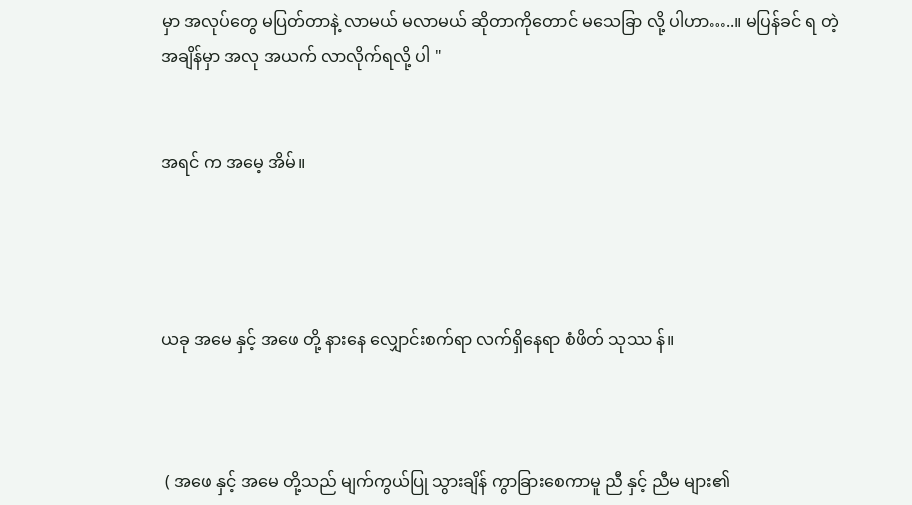မှာ အလုပ်တွေ မပြတ်တာနဲ့ လာမယ် မလာမယ် ဆိုတာကိုတောင် မသေခြာ လို့ ပါဟာ…..။ မပြန်ခင် ရ တဲ့ အချိန်မှာ အလု အယက် လာလိုက်ရလို့ ပါ "


အရင် က အမေ့ အိမ်။




ယခု အမေ နှင့် အဖေ တို့ နားနေ လျှောင်းစက်ရာ လက်ရှိနေရာ စံဖိတ် သုဿ န်။



 ( အဖေ နှင့် အမေ တို့သည် မျက်ကွယ်ပြု သွားချိန် ကွာခြားစေကာမူ ညီ နှင့် ညီမ များ၏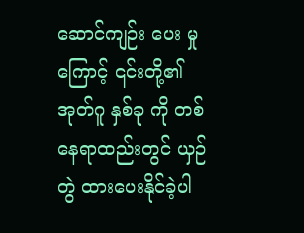ဆောင်ကျဉ်း ပေး မှု ကြောင့် ၎င်းတို့၏ အုတ်ဂူ နှစ်ခု ကို တစ်နေရာထည်းတွင် ယှဉ်တွဲ ထားပေးနိုင်ခဲ့ပါ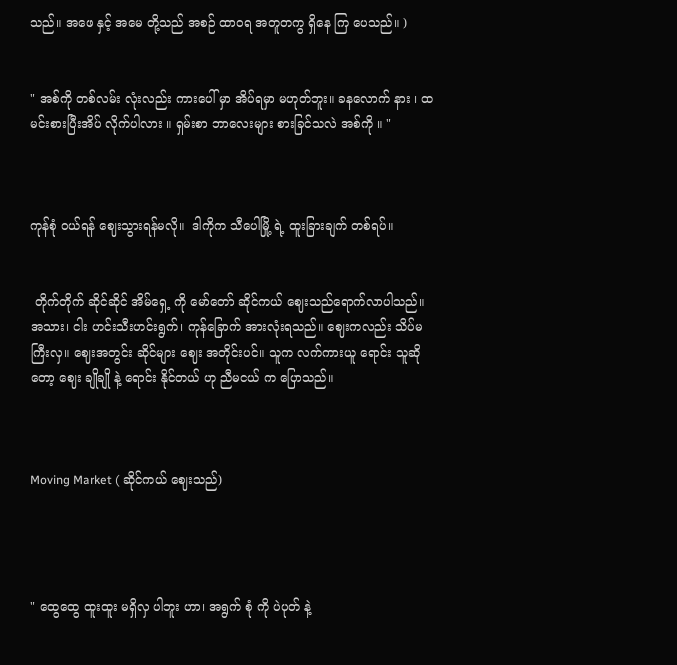သည်။ အဖေ နှင့် အမေ တို့သည် အစဉ် ထာဝရ အတူတကွ ရှိနေ ကြ ပေသည်။ )


" အစ်ကို တစ်လမ်း လုံးလည်း ကားပေါ် မှာ အိပ်ရမှာ မဟုတ်ဘူး။ ခနလောက် နား ၊ ထမင်းစားပြီးအိပ် လိုက်ပါလား ။ ရှမ်းစာ ဘာလေးများ စားခြင်သလဲ အစ်ကို ။ "



ကုန်စုံ ဝယ်ရန် ဈေးသွားရန်မလို။  ဒါကိုက သီပေါမြို့ ရဲ့ ထူးခြားချက် တစ်ရပ်။


 တိုက်တိုက် ဆိုင်ဆိုင် အိမ်ရှေ့ ကို မော်တော် ဆိုင်ကယ် ဈေးသည်ရောက်လာပါသည်။ အသား၊ ငါး ဟင်းသီးဟင်းရွက်၊ ကုန်ခြောက် အားလုံးရသည်။ ဈေးကလည်း သိပ်မကြီးလှ။ ဈေးအတွင်း ဆိုင်များ ဈေး အတိုင်းပင်။ သူက လက်ကားယူ ရောင်း သူဆိုတော့ ဈေး ချိုချို နဲ့ ရောင်း နိုင်တယ် ဟု ညီမငယ် က ပြောသည်။



Moving Market ( ဆိုင်ကယ် ဈေးသည်)




" ထွေထွေ ထူးထူး မရှိလှ ပါဘူး ဟာ၊ အရွက် စုံ ကို ပဲပုတ် နဲ့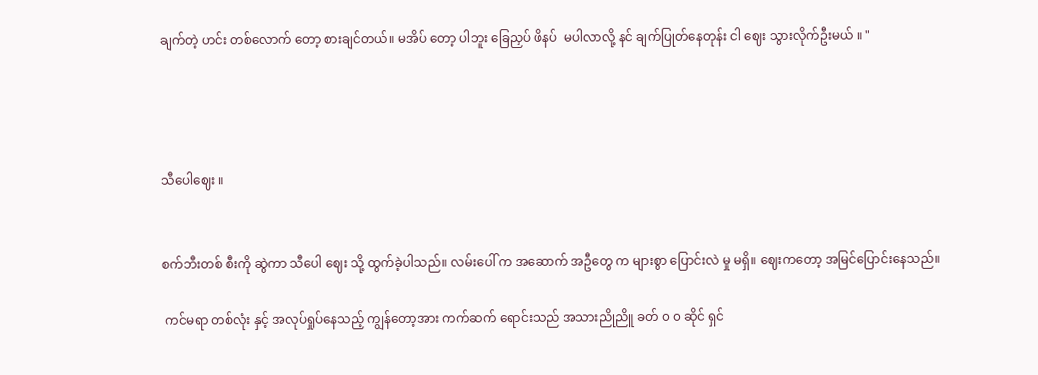ချက်တဲ့ ဟင်း တစ်လောက် တော့ စားချင်တယ်။ မအိပ် တော့ ပါဘူး ခြေညှပ် ဖိနပ်  မပါလာလို့ နင် ချက်ပြုတ်နေတုန်း ငါ ဈေး သွားလိုက်ဦးမယ် ။ "




သီပေါဈေး ။


စက်ဘီးတစ် စီးကို ဆွဲကာ သီပေါ ဈေး သို့ ထွက်ခဲ့ပါသည်။ လမ်းပေါ် က အဆောက် အဦတွေ က များစွာ ပြောင်းလဲ မှု မရှိ။ ဈေးကတော့ အမြင်ပြောင်းနေသည်။

 ကင်မရာ တစ်လုံး နှင့် အလုပ်ရှုပ်နေသည့် ကျွန်တော့အား ကက်ဆက် ရောင်းသည် အသားညိုညိူ ခတ် ၀ ၀ ဆိုင် ရှင်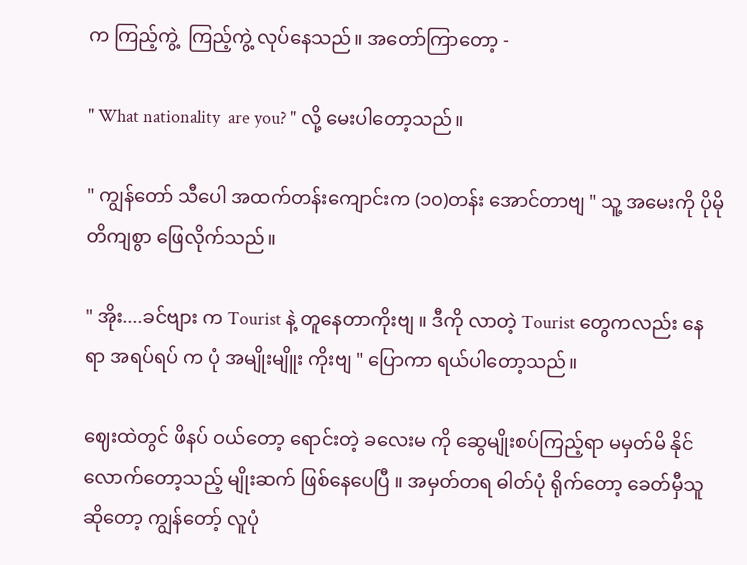က ကြည့်ကွဲ့  ကြည့်ကွဲ့ လုပ်နေသည်။ အတော်ကြာတော့ -

" What nationality  are you? " လို့ မေးပါတော့သည်။

" ကျွန်တော် သီပေါ အထက်တန်းကျောင်းက (၁၀)တန်း အောင်တာဗျ " သူ့ အမေးကို ပိုမို တိကျစွာ ဖြေလိုက်သည်။

" အိုး....ခင်ဗျား က Tourist နဲ့ တူနေတာကိုးဗျ ။ ဒီကို လာတဲ့ Tourist တွေကလည်း နေရာ အရပ်ရပ် က ပုံ အမျိုးမျိူး ကိုးဗျ " ပြောကာ ရယ်ပါတော့သည်။

ဈေးထဲတွင် ဖိနပ် ဝယ်တော့ ရောင်းတဲ့ ခလေးမ ကို ဆွေမျိုးစပ်ကြည့်ရာ မမှတ်မိ နိုင်လောက်တော့သည့် မျိုးဆက် ဖြစ်နေပေပြီ ။ အမှတ်တရ ဓါတ်ပုံ ရိုက်တော့ ခေတ်မှီသူ ဆိုတော့ ကျွန်တော့် လူပုံ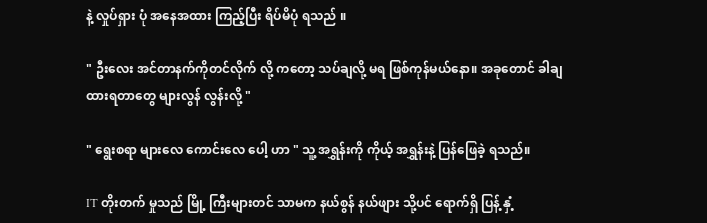နဲ့ လှုပ်ရှား ပုံ အနေအထား ကြည့်ပြီး ရိပ်မိပုံ ရသည် ။

" ဦးလေး အင်တာနက်ကိုတင်လိုက် လို့ ကတော့ သပ်ချလို့ မရ ဖြစ်ကုန်မယ်နော။ အခုတောင် ခါချထားရတာတွေ များလွန် လွန်းလို့ "

" ရွေးစရာ များလေ ကောင်းလေ ပေါ့ ဟာ " သူ့ အရွှန်းကို ကိုယ့် အရွှန်းနဲ့ ပြန်ဖြေခဲ့ ရသည်။

IT တိုးတက် မှုသည် မြို့ ကြီးများတင် သာမက နယ်စွန် နယ်ဖျား သို့ပင် ရောက်ရှိ ပြန့် နှံ့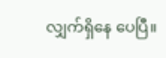လျှက်ရှိနေ ပေပြီ။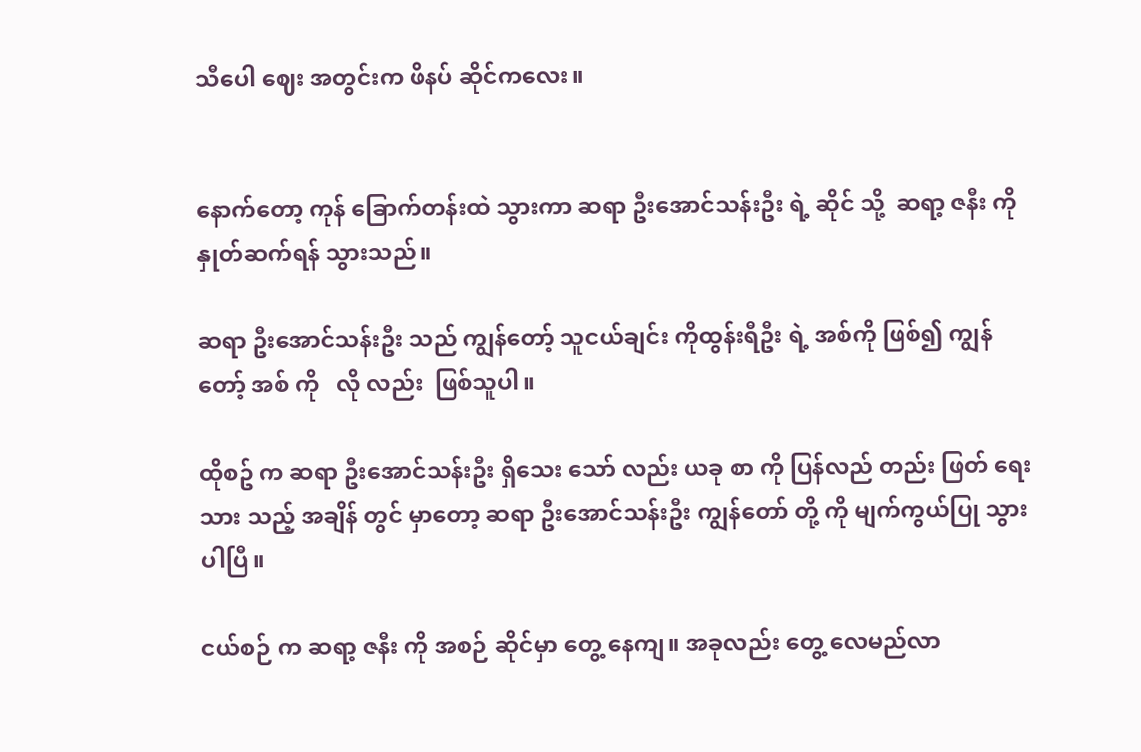သီပေါ ဈေး အတွင်းက ဖိနပ် ဆိုင်ကလေး။


နောက်တော့ ကုန် ခြောက်တန်းထဲ သွားကာ ဆရာ ဦးအောင်သန်းဦး ရဲ့ ဆိုင် သို့  ဆရာ့ ဇနီး ကို နှုတ်ဆက်ရန် သွားသည်။

ဆရာ ဦးအောင်သန်းဦး သည် ကျွန်တော့် သူငယ်ချင်း ကိုထွန်းရီဦး ရဲ့ အစ်ကို ဖြစ်၍ ကျွန်တော့် အစ် ကို   လို လည်း  ဖြစ်သူပါ။

ထိုစဥ် က ဆရာ ဦးအောင်သန်းဦး ရှိသေး သော် လည်း ယခု စာ ကို ပြန်လည် တည်း ဖြတ် ရေးသား သည့် အချိန် တွင် မှာတော့ ဆရာ ဦးအောင်သန်းဦး ကျွန်တော် တို့ ကို မျက်ကွယ်ပြု သွား ပါပြီ။

ငယ်စဉ် က ဆရာ့ ဇနီး ကို အစဉ် ဆိုင်မှာ တွေ့ နေကျ။ အခုလည်း တွေ့ လေမည်လာ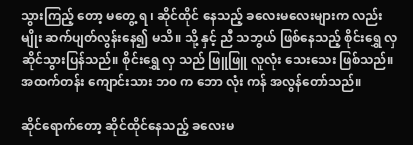သွားကြည့် တော့ မတွေ့ ရ ၊ ဆိုင်ထိုင် နေသည့် ခလေးမလေးများက လည်း မျိုး ဆက်ပျတ်လွန်းနေ၍ မသိ။ သို့ နှင့် ညီ သဘွယ် ဖြစ်နေသည့် စိုင်းရွှေ လှ ဆိုင်သွားပြန်သည်။ စိုင်းရွှေ လှ သည် ဖြူဖြူ လူလုံး သေးသေး ဖြစ်သည်။ အထက်တန်း ကျောင်းသား ဘ၀ က ဘော လုံး ကန် အလွန်တော်သည်။

ဆိုင်ရောက်တော့ ဆိုင်ထိုင်နေသည့် ခလေးမ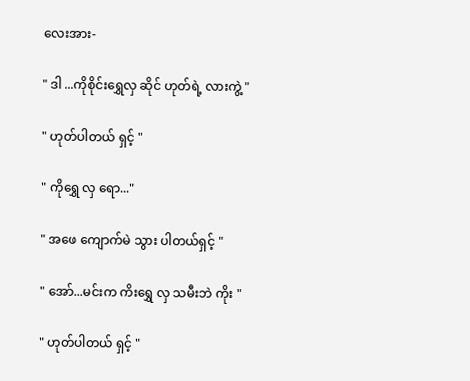လေးအား-

" ဒါ ...ကိုစိုင်းရွှေလှ ဆိုင် ဟုတ်ရဲ့ လားကွဲ့ "

" ဟုတ်ပါတယ် ရှင့် "

" ကိုရွှေ လှ ရော..."

" အဖေ ကျောက်မဲ သွား ပါတယ်ရှင့် "

" အော်...မင်းက ကိးရွှေ လှ သမီးဘဲ ကိုး "

" ဟုတ်ပါတယ် ရှင့် "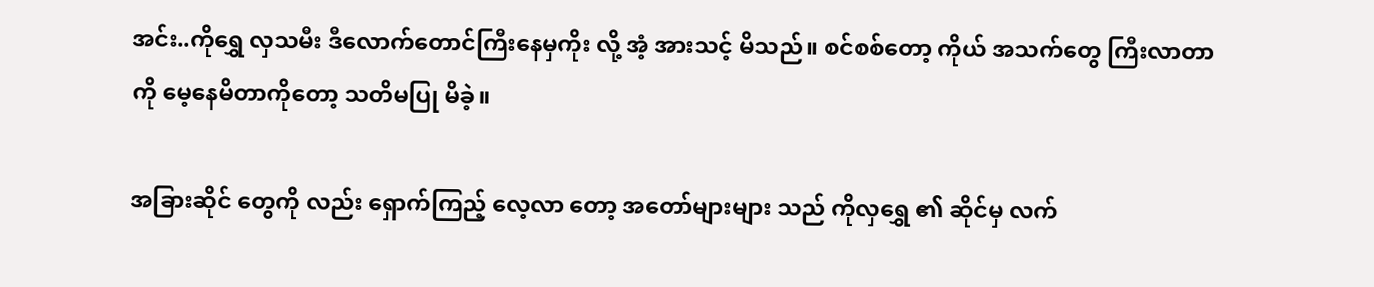အင်း..ကိုရွှေ လှသမီး ဒီလောက်တောင်ကြီးနေမှကိုး လို့ အံ့ အားသင့် မိသည်။ စင်စစ်တော့ ကိုယ် အသက်တွေ ကြီးလာတာ ကို မေ့နေမိတာကိုတော့ သတိမပြု မိခဲ့။

အခြားဆိုင် တွေကို လည်း ရှောက်ကြည့် လေ့လာ တော့ အတော်များများ သည် ကိုလှရွှေ ၏ ဆိုင်မှ လက်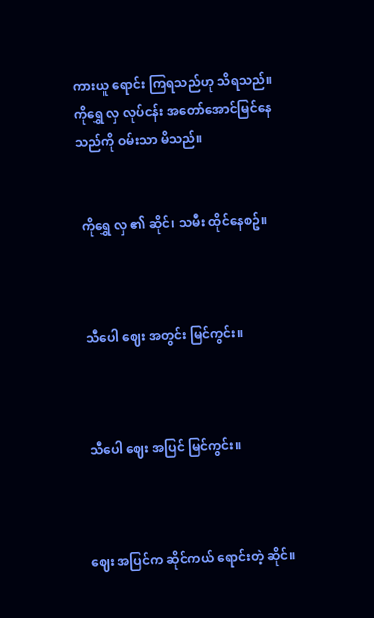ကားယူ ရောင်း ကြရသည်ဟု သိရသည်။ ကိုရွှေ လှ လုပ်ငန်း အတော်အောင်မြင်နေသည်ကို ဝမ်းသာ မိသည်။


 ကိုရွှေ လှ ၏ ဆိုင်၊ သမီး ထိုင်နေစဥ်။



 သီပေါ ဈေး အတွင်း မြင်ကွင်း။



 သီပေါ ဈေး အပြင် မြင်ကွင်း။



ဈေး အပြင်က ဆိုင်ကယ် ရောင်းတဲ့ ဆိုင်။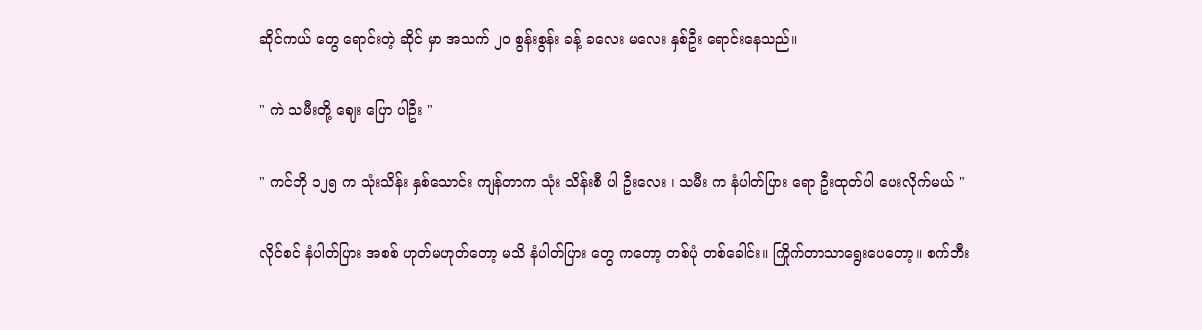ဆိုင်ကယ် တွေ ရောင်းတဲ့ ဆိုင် မှာ အသက် ၂၀ စွန်းစွန်း ခန့် ခလေး မလေး နှစ်ဦး ရောင်းနေသည်။

" ကဲ သမီးတို့ ဈေး ပြော ပါဦး "

" ကင်ဘို ၁၂၅ က သုံးသိန်း နှစ်သောင်း ကျန်တာက သုံး သိန်းစီ ပါ ဦးလေး ၊ သမီး က နံပါတ်ပြား ရော ဦးထုတ်ပါ ပေးလိုက်မယ် "

လိုင်စင် နံပါတ်ပြား အစစ် ဟုတ်မဟုတ်တော့ မသိ နံပါတ်ပြား တွေ ကတော့ တစ်ပုံ တစ်ခေါင်း။ ကြိုက်တာသာရွေးပေတော့။ စက်ဘီး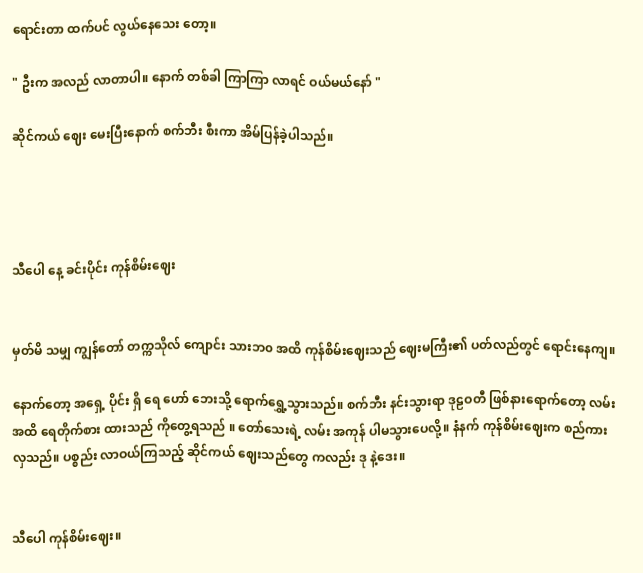ရောင်းတာ ထက်ပင် လွယ်နေသေး တော့။

" ဦးက အလည် လာတာပါ။ နောက် တစ်ခါ ကြာကြာ လာရင် ဝယ်မယ်နော် "

ဆိုင်ကယ် ဈေး မေးပြီးနောက် စက်ဘီး စီးကာ အိမ်ပြန်ခဲ့ပါသည်။




သီပေါ နေ့ ခင်းပိုင်း ကုန်စိမ်းဈေး


မှတ်မိ သမျှ ကျွန်တော် တက္ကသိုလ် ကျောင်း သားဘ၀ အထိ ကုန်စိမ်းဈေးသည် ဈေးမကြီး၏ ပတ်လည်တွင် ရောင်းနေကျ။

နောက်တော့ အရှေ့ ပိုင်း ရှိ ရေ ဟော် ဘေးသို့ ရောက်ရွှေ့သွားသည်။ စက်ဘီး နင်းသွားရာ ဒုဠဝတီ ဖြစ်နားရောက်တော့ လမ်း အထိ ရေတိုက်စား ထားသည် ကိုတွေ့ရသည် ။ တော်သေးရဲ့ လမ်း အကုန် ပါမသွားပေလို့။ နံနက် ကုန်စိမ်းဈေးက စည်ကားလှသည်။ ပစ္စည်း လာဝယ်ကြသည့် ဆိုင်ကယ် ဈေးသည်တွေ ကလည်း ဒု နဲ့ဒေး။


သီပေါ ကုန်စိမ်းဈေး။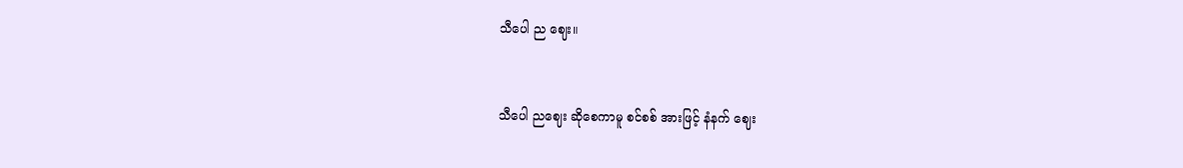သီပေါ ည ဈေး။


သီပေါ ညဈေး ဆိုစေကာမူ စင်စစ် အားဖြင့် နံနက် ဈေး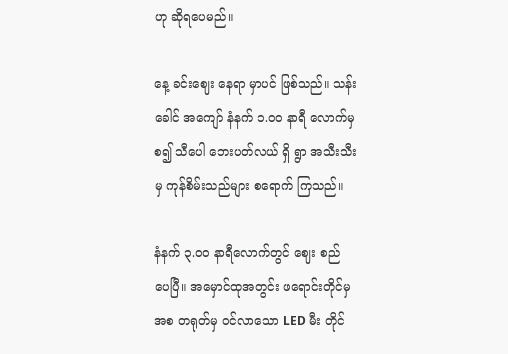ဟု ဆိုရပေမည်။

နေ့ ခင်းဈေး နေရာ မှာပင် ဖြစ်သည်။ သန်းခေါင် အကျော် နံနက် ၁.၀၀ နာရီ လောက်မှ စ၍ သီပေါ ဘေးပတ်လယ် ရှိ ရွာ အသီးသီးမှ ကုန်စိမ်းသည်များ စရောက် ကြသည်။

နံနက် ၃.၀၀ နာရီလောက်တွင် ဈေး စည် ပေပြီ။ အမှောင်ထုအတွင်း ဖရောင်းတိုင်မှ အစ တရုတ်မှ ဝင်လာသော LED မီး တိုင်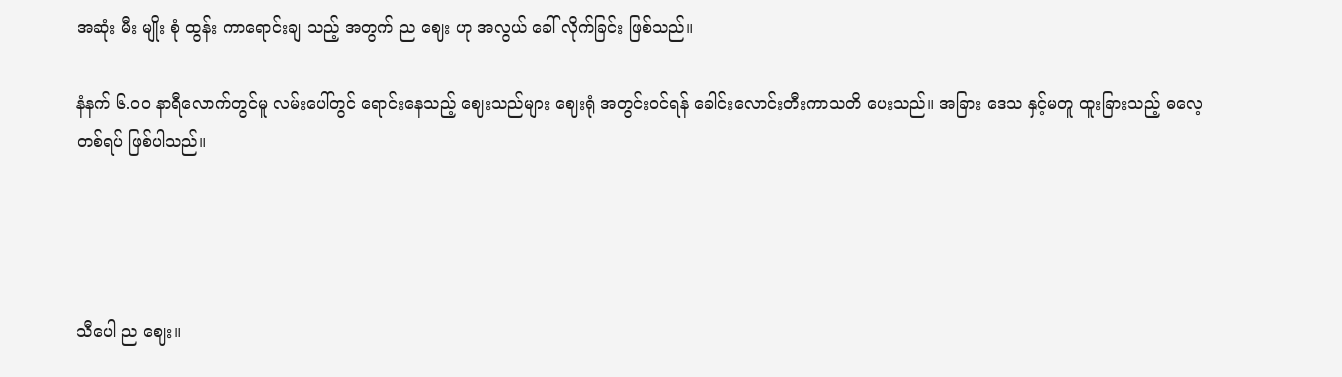အဆုံး မီး မျိုး စုံ ထွန်း ကာရောင်းချ သည့် အတွက် ည ဈေး ဟု အလွယ် ခေါ် လိုက်ခြင်း ဖြစ်သည်။

နံနက် ၆.၀၀ နာရီလောက်တွင်မူ လမ်းပေါ်တွင် ရောင်းနေသည့် ဈေးသည်များ ဈေးရုံ အတွင်းဝင်ရန် ခေါင်းလောင်းတီးကာသတိ ပေးသည်။ အခြား ဒေသ နှင့်မတူ ထူးခြားသည့် ဓလေ့ တစ်ရပ် ဖြစ်ပါသည်။




သီပေါ ည ဈေး။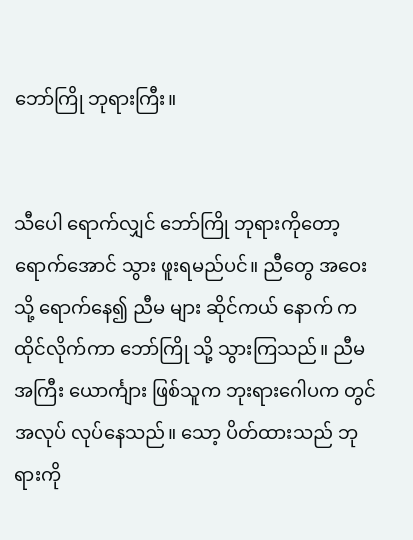ဘော်ကြို ဘုရားကြီး။


သီပေါ ရောက်လျှင် ဘော်ကြို ဘုရားကိုတော့ ရောက်အောင် သွား ဖူးရမည်ပင်။ ညီတွေ အဝေးသို့ ရောက်နေ၍ ညီမ များ ဆိုင်ကယ် နောက် က ထိုင်လိုက်ကာ ဘော်ကြို သို့ သွားကြသည်။ ညီမ အကြီး ယောင်္ကျား ဖြစ်သူက ဘုးရားဂေါပက တွင် အလုပ် လုပ်နေသည်။ သော့ ပိတ်ထားသည် ဘုရားကို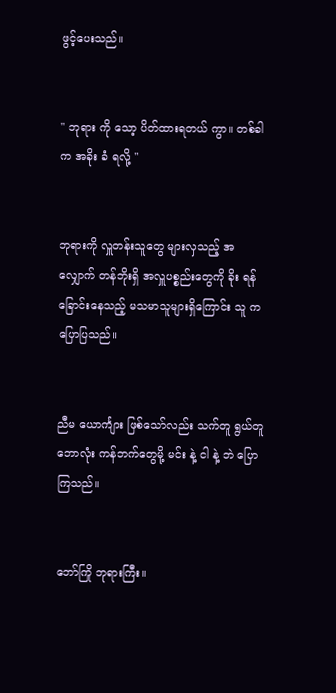ဖွင့်ပေးသည်။


" ဘုရား ကို သော့ ပိတ်ထားရတယ် ကွာ။ တစ်ခါက အခိုး ခံ ရလို့ "


ဘုရားကို လှူတန်းသူတွေ များလှသည့် အလျှောက် တန်ဘိုးရှိ အလှူပစ္စည်းတွေကို ခိုး ရန် ခြောင်းနေသည့် မသမာသူများရှိကြောင်း သူ က ပြောပြသည်။


ညီမ ယောင်္ကျား ဖြစ်သော်လည်း သက်တူ ရွယ်တူ ဘောလုံး ကန်ဘက်တွေမို့ မင်း နဲ့ ငါ နဲ့ ဘဲ ပြောကြသည်။


ဘော်ကြို ဘုရားကြီး။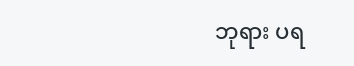ဘုရား ပရ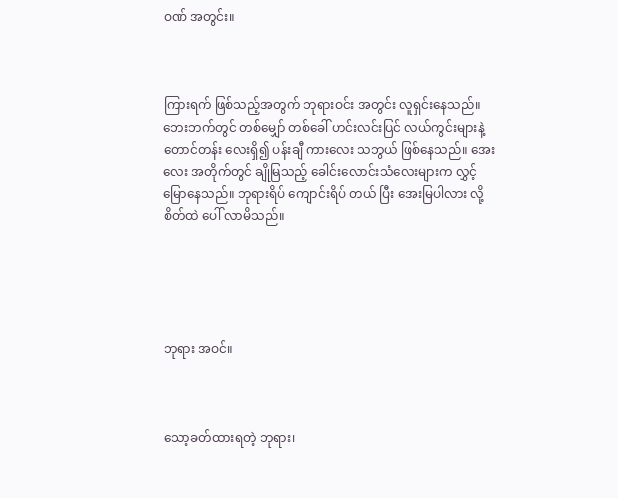ဝဏ် အတွင်း။



ကြားရက် ဖြစ်သည့်အတွက် ဘုရားဝင်း အတွင်း လူရှင်းနေသည်။ ဘေးဘက်တွင် တစ်မျှော် တစ်ခေါ် ဟင်းလင်းပြင် လယ်ကွင်းများနဲ့ တောင်တန်း လေးရှိ၍ ပန်းချီ ကားလေး သဘွယ် ဖြစ်နေသည်။ အေးလေး အတိုက်တွင် ချိုမြသည့် ခေါင်းလောင်းသံလေးများက လွှင့်မြောနေသည်။ ဘုရားရိပ် ကျောင်းရိပ် တယ် ပြီး အေးမြပါလား လို့ စိတ်ထဲ ပေါ် လာမိသည်။





ဘုရား အဝင်။



သော့ခတ်ထားရတဲ့ ဘုရား၊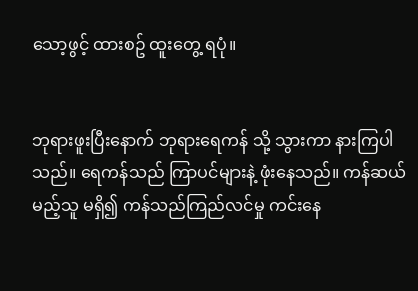သော့ဖွင့် ထားစဥ် ထူးတွေ့ ရပုံ။


ဘုရားဖူးပြီးနောက် ဘုရားရေကန် သို့ သွားကာ နားကြပါသည်။ ရေကန်သည် ကြာပင်များနဲ့ ဖုံးနေသည်။ ကန်ဆယ်မည့်သူ မရှိ၍ ကန်သည်ကြည်လင်မှု ကင်းနေ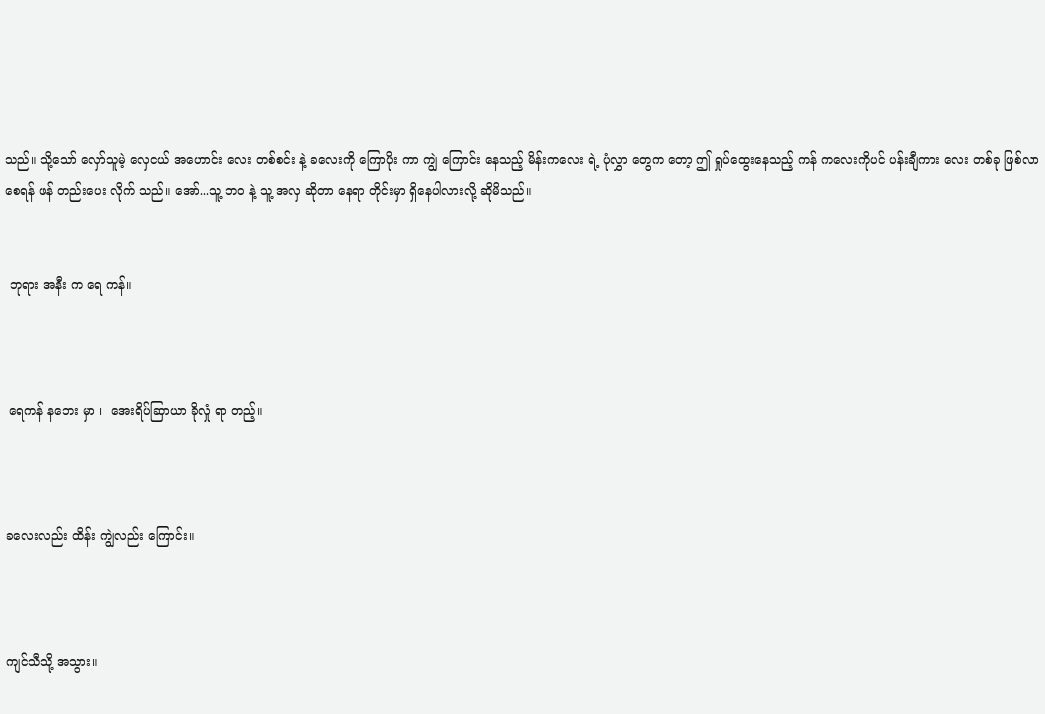သည်။ သို့သော် လှော်သူမဲ့ လှေငယ် အဟောင်း လေး တစ်စင်း နဲ့ ခလေးကို ကြောပိုး ကာ ကျွဲ ကြောင်း နေသည့် မိန်းကလေး ရဲ့ ပုံလွှာ တွေက တော့ ဤ ရှုပ်ထွေးနေသည့် ကန် ကလေးကိုပင် ပန်းချီကား လေး တစ်ခု ဖြစ်လာစေရန် ဖန် တည်းပေး လိုက် သည်။ အော်...သူ့ ဘ၀ နဲ့ သူ့ အလှ ဆိုတာ နေရာ တိုင်းမှာ ရှိနေပါလားလို့ ဆိုမိသည်။


 ဘုရား အနီး က ရေ ကန်။



 ရေကန် နဘေး မှာ ၊  အေးရိပ်ဆြာယာ ခိုလှုံ ရာ တည့်။



ခလေးလည်း ထိန်း ကျွဲလည်း ကြောင်း။



ကျင်သီသို့ အသွား။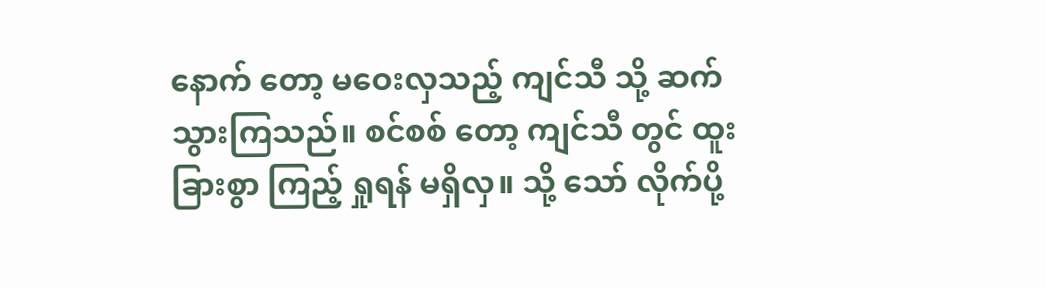နောက် တော့ မဝေးလှသည့် ကျင်သီ သို့ ဆက်သွားကြသည်။ စင်စစ် တော့ ကျင်သီ တွင် ထူးခြားစွာ ကြည့် ရှုရန် မရှိလှ။ သို့ သော် လိုက်ပို့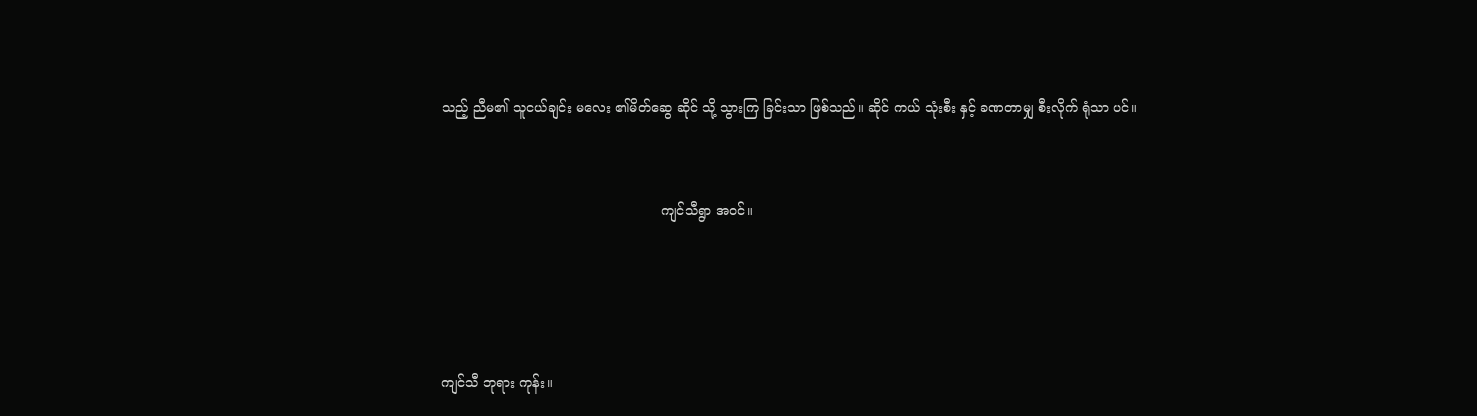သည့် ညီမ၏ သူငယ်ချင်း မလေး ၏မိတ်ဆွေ ဆိုင် သို့ သွားကြ ခြင်းသာ ဖြစ်သည်။ ဆိုင် ကယ် သုံးစီး နှင့် ခဏတာမျှ စီးလိုက် ရုံသာ ပင်။


                                                    ကျင်သီရွာ အဝင်။




ကျင်သီ ဘုရား ကုန်း။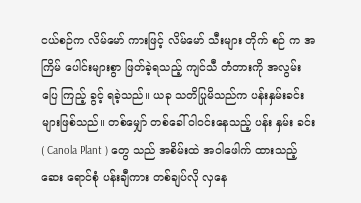ငယ်စဉ်က လိမ်မော် ကားဖြင့် လိမ်မော် သီးများ တိုက် စဉ် က အကြိမ် ပေါင်းများစွာ ဖြတ်ခဲ့ရသည့် ကျင်သီ တံတားကို အလွမ်းပြေ ကြည့် ခွင့် ရခဲ့သည်။ ယခု သတိပြုမိသည်က ပန်းနှမ်းခင်းများဖြစ်သည်။ တစ်မျှော် တစ်ခေါ် ဝါဝင်းနေသည့် ပန်း နှမ်း ခင်း ( Canola Plant ) တွေ သည် အစိမ်းထဲ အဝါဖေါက် ထားသည့် ဆေး ရောင်စုံ ပန်းချီကား တစ်ချပ်လို လှနေ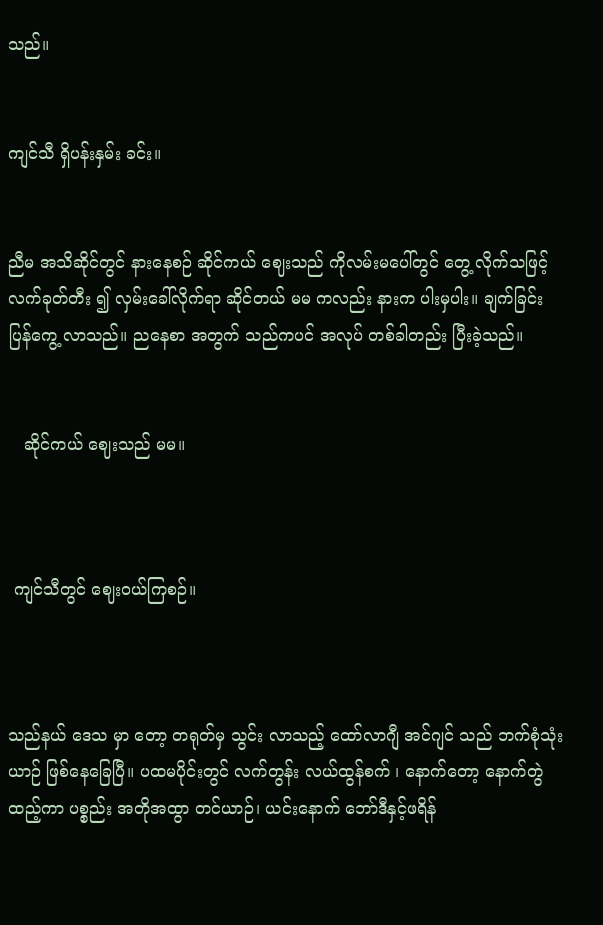သည်။


ကျင်သီ ရှိပန်းနှမ်း ခင်း။


ညီမ အသိဆိုင်တွင် နားနေစဉ် ဆိုင်ကယ် ဈေးသည် ကိုလမ်းမပေါ်တွင် တွေ့ လိုက်သဖြင့် လက်ခုတ်တီး ၍ လှမ်းခေါ်လိုက်ရာ ဆိုင်တယ် မမ ကလည်း နားက ပါးမှပါး။ ချက်ခြင်း ပြန်ကွေ့ လာသည်။ ညနေစာ အတွက် သည်ကပင် အလုပ် တစ်ခါတည်း ပြီးခဲ့သည်။


   ဆိုင်ကယ် ဈေးသည် မမ။



 ကျင်သီတွင် ဈေးဝယ်ကြစဉ်။



သည်နယ် ဒေသ မှာ တော့ တရုတ်မှ သွင်း လာသည့် ထော်လာဂျီ အင်ဂျင် သည် ဘက်စုံသုံး ယာဉ် ဖြစ်နေခြေပြီ။ ပထမပိုင်းတွင် လက်တွန်း လယ်ထွန်စက် ၊ နောက်တော့ နောက်တွဲထည့်ကာ ပစ္စည်း အတိုအထွာ တင်ယာဉ်၊ ယင်းနောက် ဘော်ဒီနှင့်ဖရိန်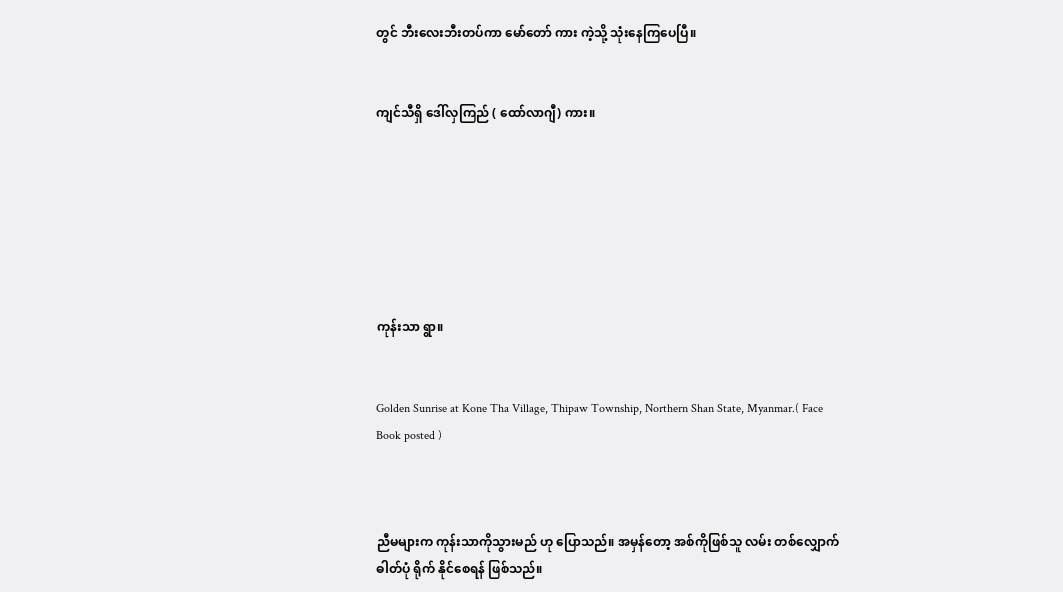တွင် ဘီးလေးဘီးတပ်ကာ မော်တော် ကား ကဲ့သို့ သုံးနေကြပေပြီ။


ကျင်သီရှိ ဒေါ်လှကြည် ( ထော်လာဂျီ) ကား။







ကုန်းသာ ရွာ။


Golden Sunrise at Kone Tha Village, Thipaw Township, Northern Shan State, Myanmar.( Face Book posted )



ညီမများက ကုန်းသာကိုသွားမည် ဟု ပြောသည်။ အမှန်တော့ အစ်ကိုဖြစ်သူ လမ်း တစ်လျှောက် ဓါတ်ပုံ ရိုက် နိုင်စေရန် ဖြစ်သည်။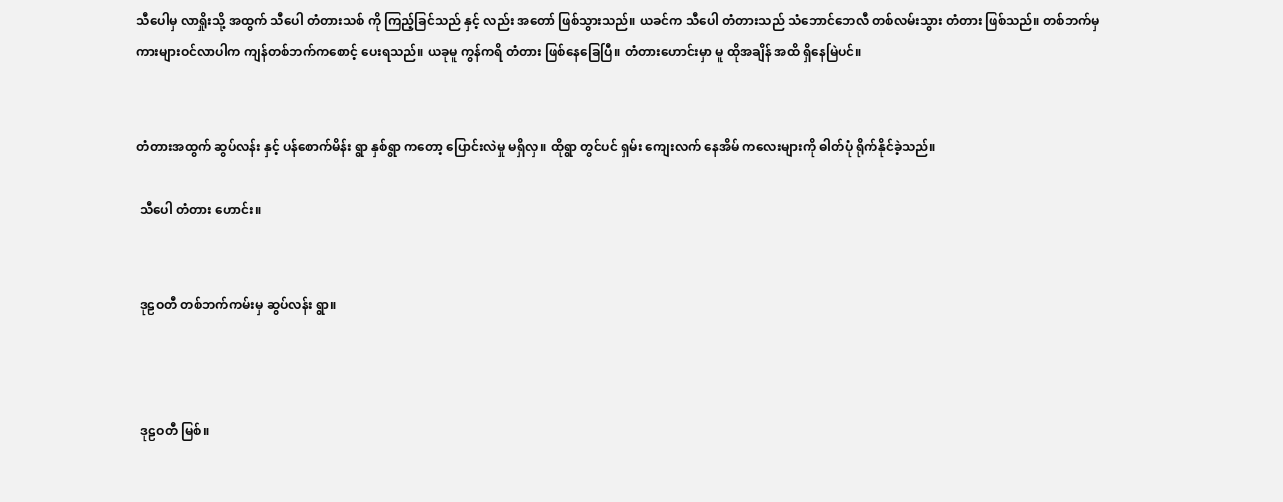သီပေါမှ လာရှိုးသို့ အထွက် သီပေါ တံတားသစ် ကို ကြည့်ခြင်သည် နှင့် လည်း အတော် ဖြစ်သွားသည်။ ယခင်က သီပေါ တံတားသည် သံဘောင်ဘေလီ တစ်လမ်းသွား တံတား ဖြစ်သည်။ တစ်ဘက်မှ ကားများဝင်လာပါက ကျန်တစ်ဘက်ကစောင့် ပေးရသည်။ ယခုမူ ကွန်ကရိ တံတား ဖြစ်နေခြေပြီ။ တံတားဟောင်းမှာ မူ ထိုအချိန် အထိ ရှိနေမြဲပင်။


တံတားအထွက် ဆွပ်လန်း နှင့် ပန်စောက်မိန်း ရွာ နှစ်ရွာ ကတော့ ပြောင်းလဲမှု မရှိလှ။ ထိုရွာ တွင်ပင် ရှမ်း ကျေးလက် နေအိမ် ကလေးများကို ဓါတ်ပုံ ရိုက်နိုင်ခဲ့သည်။

 သီပေါ တံတား ဟောင်း။


 ဒုဠဝတီ တစ်ဘက်ကမ်းမှ ဆွပ်လန်း ရွာ။



 ဒုဠဝတီ မြစ်။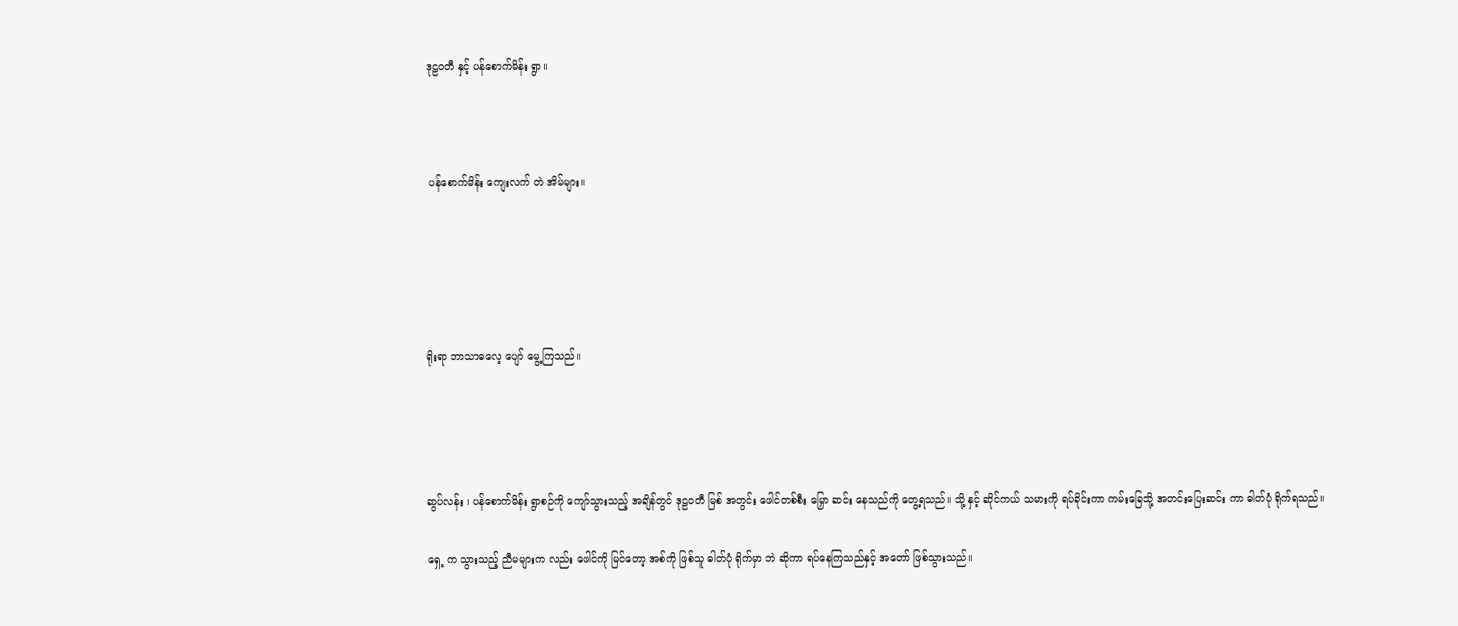ဒုဠဝတီ နှင့် ပန်စောက်မိန်း ရွာ။



 ပန်စောက်မိန်း ကျေးလက် တဲ အိမ်များ။





ရိုးရာ ဘာသာဓလေ့ ပျော် မွေ့ကြသည်။




ဆွပ်လန်း ၊ ပန်စောက်မိန်း ရွာစဉ်ကို ကျော်သွားသည့် အချိန်တွင် ဒုဠဝတီ မြစ် အတွင်း ဖေါင်တစ်စီး မြှော ဆင်း နေသည်ကို တွေ့ရသည်။ သို့ နှင့် ဆိုင်ကယ် သမားကို ရပ်ခိုင်းကာ ကမ်းခြေသို့ အတင်းပြေးဆင်း ကာ ဓါတ်ပုံ ရိုက်ရသည်။

ရှေ့ က သွားသည့် ညီမများက လည်း ဖေါင်ကို မြင်တော့ အစ်ကို ဖြစ်သူ ဓါတ်ပုံ ရိုက်မှာ ဘဲ ဆိုကာ ရပ်နေကြသည်နှင့် အတော် ဖြစ်သွားသည်။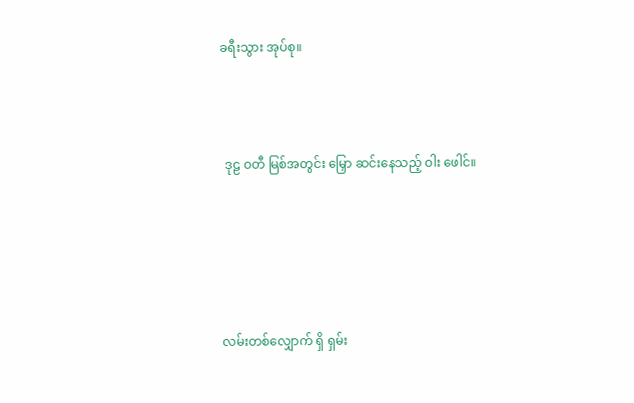ခရီးသွား အုပ်စု။



 ဒုဠ ဝတီ မြစ်အတွင်း မြှော ဆင်းနေသည့် ဝါး ဖေါင်။





လမ်းတစ်လျှောက် ရှိ ရှမ်း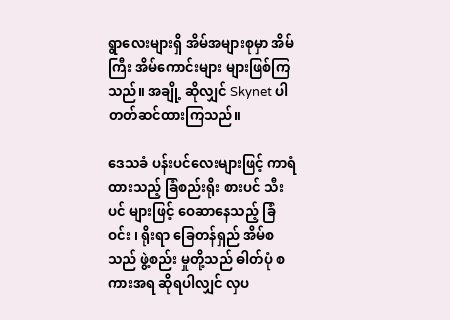ရွာလေးများရှိ အိမ်အများစုမှာ အိမ်ကြီး အိမ်ကောင်းများ များဖြစ်ကြသည်။ အချို့ ဆိုလျှင် Skynet ပါ တတ်ဆင်ထားကြသည်။

ဒေသခံ ပန်းပင်လေးများဖြင့် ကာရံ ထားသည့် ခြံစည်းရိုး စားပင် သီးပင် များဖြင့် ဝေဆာနေသည့် ခြံဝင်း ၊ ရိုးရာ ခြေတန်ရှည် အိမ်စသည် ဖွဲ့စည်း မှုတို့သည် ဓါတ်ပုံ စကားအရ ဆိုရပါလျှင် လှပ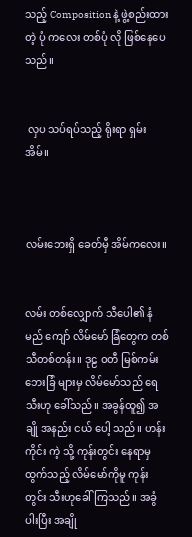သည့် Composition နဲ့ ဖွဲ့စည်းထားတဲ့ ပုံ ကလေး တစ်ပုံ လို ဖြစ်နေပေသည်။


 လှပ သပ်ရပ်သည့် ရိုးရာ ရှမ်း အိမ်။



လမ်းဘေးရှိ ခေတ်မှီ အိမ်ကလေး။


လမ်း တစ်လျှောက် သီပေါ၏ နံမည် ကျော် လိမ်မော် ခြံတွေက တစ်သီတစ်တန်း။ ဒုဠ ဝတီ မြစ်ကမ်းဘေးခြံ များမှ လိမ်မော်သည် ရေ သီးဟု ခေါ်သည်။ အခွန်ထူ၍ အချို အနည်း ငယ် ပေါ့ သည်။ ဟန်းကိုင်း ကဲ့ သို့ ကုန်းတွင်း နေရာမှ ထွက်သည့် လိမ်မော်ကိုမူ ကုန်းတွင်း သီးဟုခေါ်ကြသည်။ အခွံပါးပြီး အချို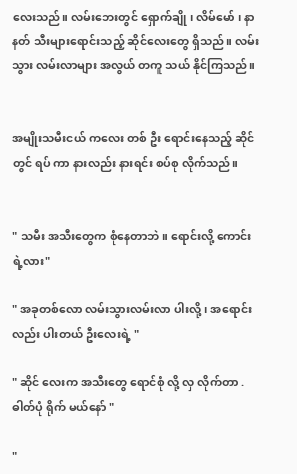လေးသည်။ လမ်းဘေးတွင် ရှောက်ချို ၊ လိမ်မော် ၊ နာနတ် သီးများရောင်းသည့် ဆိုင်လေးတွေ ရှိသည်။ လမ်းသွား လမ်းလာများ အလွယ် တကူ သယ် နိုင်ကြသည်။


အမျိုးသမီးငယ် ကလေး တစ် ဦး ရောင်းနေသည့် ဆိုင်တွင် ရပ် ကာ နားလည်း နားရင်း စပ်စု လိုက်သည်။


" သမီး အသီးတွေက စုံနေတာဘဲ။ ရောင်းလို့ ကောင်းရဲ့လား"

" အခုတစ်လော လမ်းသွားလမ်းလာ ပါးလို့ ၊ အရောင်းလည်း ပါးတယ် ဦးလေးရဲ့ "

" ဆိုင် လေးက အသီးတွေ ရောင်စုံ လို့ လှ လိုက်တာ .ဓါတ်ပုံ ရိုက် မယ်နော် "

"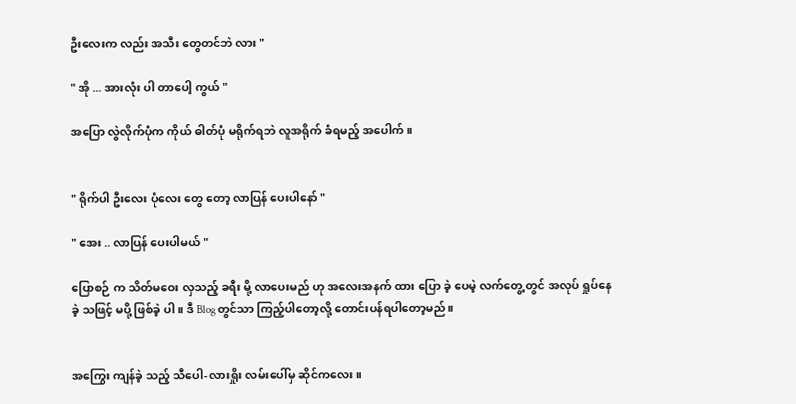ဦးလေးက လည်း အသီး တွေတင်ဘဲ လား "

" အို ... အားလုံး ပါ တာပေါ့ ကွယ် "

အပြော လွဲလိုက်ပုံက ကိုယ် ဓါတ်ပုံ မရိုက်ရဘဲ လူအရိုက် ခံရမည့် အပေါက်။


" ရိုက်ပါ ဦးလေး ပုံလေး တွေ တော့ လာပြန် ပေးပါနော် "

" အေး .. လာပြန် ပေးပါမယ် "

ပြောစဉ် က သိတ်မဝေး လှသည့် ခရီး မို့ လာပေးမည် ဟု အလေးအနက် ထား ပြော ခဲ့ ပေမဲ့ လက်တွေ့ တွင် အလုပ် ရှုပ်နေ ခဲ့ သဖြင့် မပို့ ဖြစ်ခဲ့ ပါ ။ ဒီ Blog တွင်သာ ကြည့်ပါတော့လို့ တောင်းပန်ရပါတော့မည်။


အကြွေး ကျန်ခဲ့ သည့် သီပေါ-လားရှိုး လမ်းပေါ်မှ ဆိုင်ကလေး။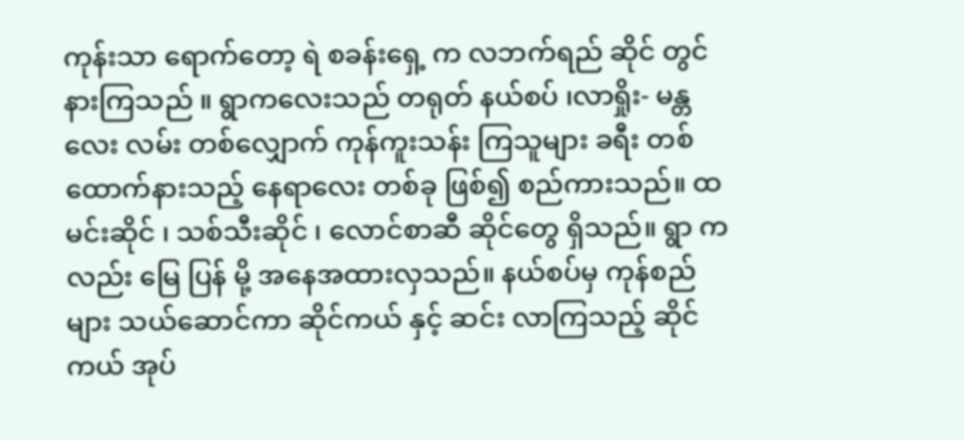ကုန်းသာ ရောက်တော့ ရဲ စခန်းရှေ့ က လဘက်ရည် ဆိုင် တွင် နားကြသည် ။ ရွာကလေးသည် တရုတ် နယ်စပ် ၊လာရှိုး- မန္တလေး လမ်း တစ်လျှောက် ကုန်ကူးသန်း ကြသူများ ခရီး တစ်ထောက်နားသည့် နေရာလေး တစ်ခု ဖြစ်၍ စည်ကားသည်။ ထမင်းဆိုင် ၊ သစ်သီးဆိုင် ၊ လောင်စာဆီ ဆိုင်တွေ ရှိသည်။ ရွာ ကလည်း မြေ ပြန် မို့ အနေအထားလှသည်။ နယ်စပ်မှ ကုန်စည်များ သယ်ဆောင်ကာ ဆိုင်ကယ် နှင့် ဆင်း လာကြသည့် ဆိုင်ကယ် အုပ်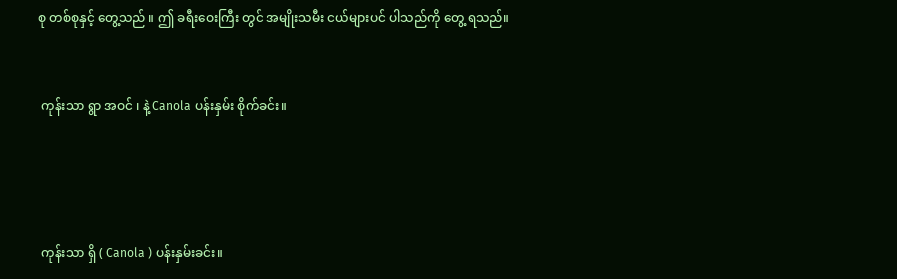စု တစ်စုနှင့် တွေ့သည် ။ ဤ ခရီးဝေးကြီး တွင် အမျိုးသမီး ငယ်များပင် ပါသည်ကို တွေ့ ရသည်။


 ကုန်းသာ ရွာ အဝင် ၊ နဲ့ Canola ပန်းနှမ်း စိုက်ခင်း။




 ကုန်းသာ ရှိ ( Canola ) ပန်းနှမ်းခင်း။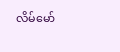လိမ်မော်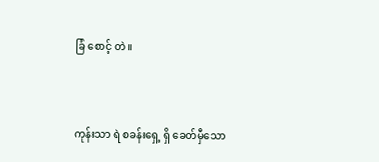ခြံ စောင့် တဲ။



ကုန်းသာ ရဲ စခန်းရှေ့ ရှိ ခေတ်မှီသော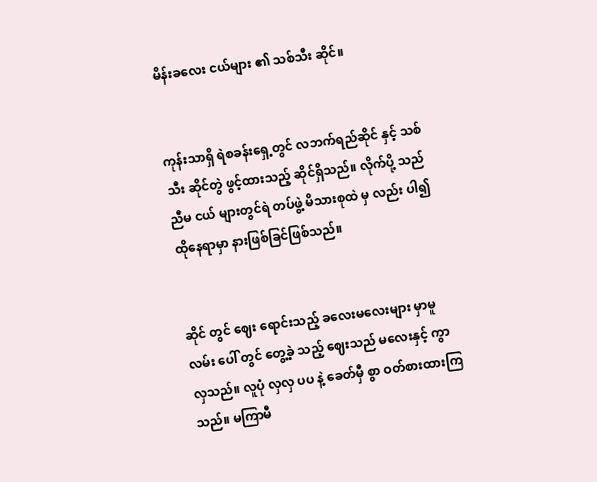မိန်းခလေး ငယ်များ ၏ သစ်သီး ဆိုင်။


ကုန်းသာရှိ ရဲစခန်းရှေ့တွင် လဘက်ရည်ဆိုင် နှင့် သစ်သီး ဆိုင်တွဲ ဖွင့်ထားသည့် ဆိုင်ရှိသည်။ လိုက်ပို့ သည် ညီမ ငယ် များတွင်ရဲ တပ်ဖွဲ့ မိသားစုထဲ မှ လည်း ပါ၍ ထိုနေရာမှာ နားဖြစ်ခြင်ဖြစ်သည်။


ဆိုင် တွင် ဈေး ရောင်းသည့် ခလေးမလေးများ မှာမူ လမ်း ပေါ် တွင် တွေ့ခဲ့ သည့် ဈေးသည် မလေးနှင့် ကွာ လှသည်။ လူပုံ လှလှ ပပ နဲ့ ခေတ်မှီ စွာ ဝတ်စားထားကြသည်။ မကြာမီ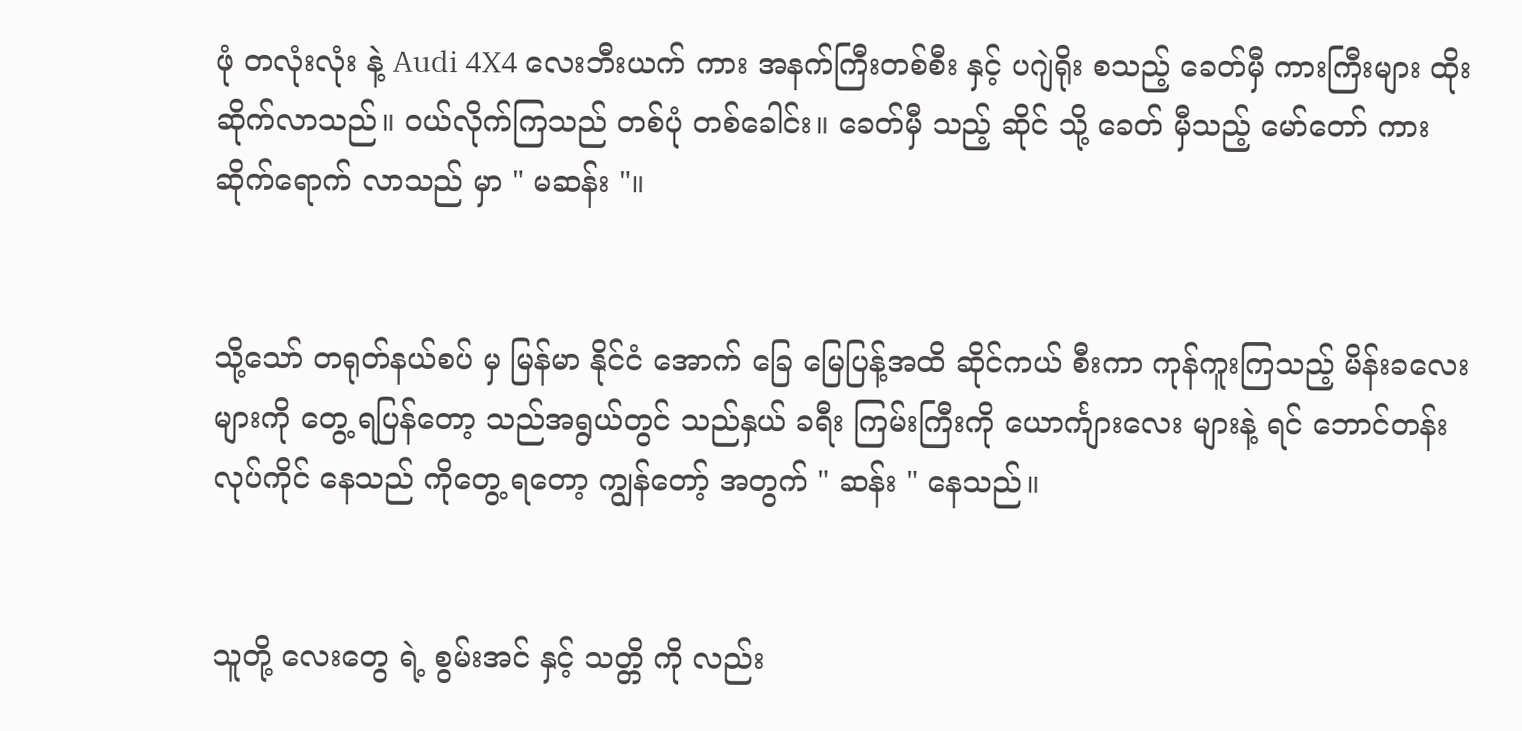ဖုံ တလုံးလုံး နဲ့ Audi 4X4 လေးဘီးယက် ကား အနက်ကြီးတစ်စီး နှင့် ပဂျဲရိုး စသည့် ခေတ်မှီ ကားကြီးများ ထိုးဆိုက်လာသည်။ ဝယ်လိုက်ကြသည် တစ်ပုံ တစ်ခေါင်း။ ခေတ်မှီ သည့် ဆိုင် သို့ ခေတ် မှီသည့် မော်တော် ကား ဆိုက်ရောက် လာသည် မှာ " မဆန်း "။


သို့သော် တရုတ်နယ်စပ် မှ မြန်မာ နိုင်ငံ အောက်‌ ခြေ မြေပြန့်အထိ ဆိုင်ကယ် စီးကာ ကုန်ကူးကြသည့် မိန်းခလေး များကို တွေ့ ရပြန်တော့ သည်အရွယ်တွင် သည်နှယ် ခရီး ကြမ်းကြီးကို ယောင်္ကျားလေး များနဲ့ ရင် ဘောင်တန်း လုပ်ကိုင် နေသည် ကိုတွေ့ ရတော့ ကျွန်တော့် အတွက် " ဆန်း " နေသည်။


သူတို့ လေးတွေ ရဲ့ စွမ်းအင် နှင့် သတ္တိ ကို လည်း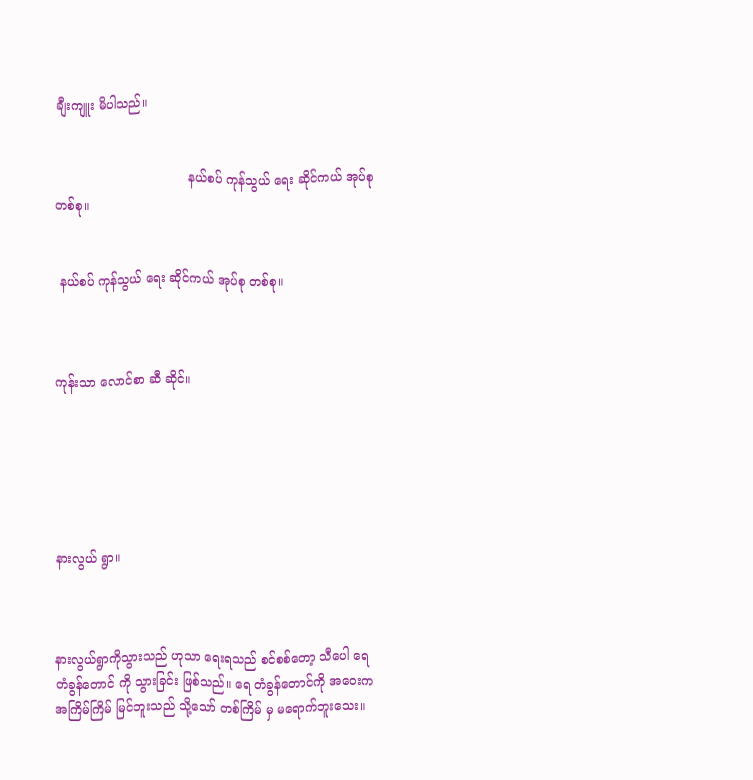ချီးကျူး မိပါသည်။


                                  နယ်စပ် ကုန်သွယ် ရေး ဆိုင်ကယ် အုပ်စု တစ်စု။


 နယ်စပ် ကုန်သွယ် ရေး ဆိုင်ကယ် အုပ်စု တစ်စု။



ကုန်းသာ လောင်စာ ဆီ ဆိုင်။






နားလွယ် ရွာ။



နားလွယ်ရွာကိုသွားသည် ဟုသာ ရေးရသည် စင်စစ်တော့ သီပေါ ရေတံခွန်တောင် ကို သွားခြင်း ဖြစ်သည်။ ရေ တံခွန်တောင်ကို အဝေးက အကြိမ်ကြိမ် မြင်ဘူးသည် သို့သော် တစ်ကြိမ် မှ မရောက်ဘူးသေး။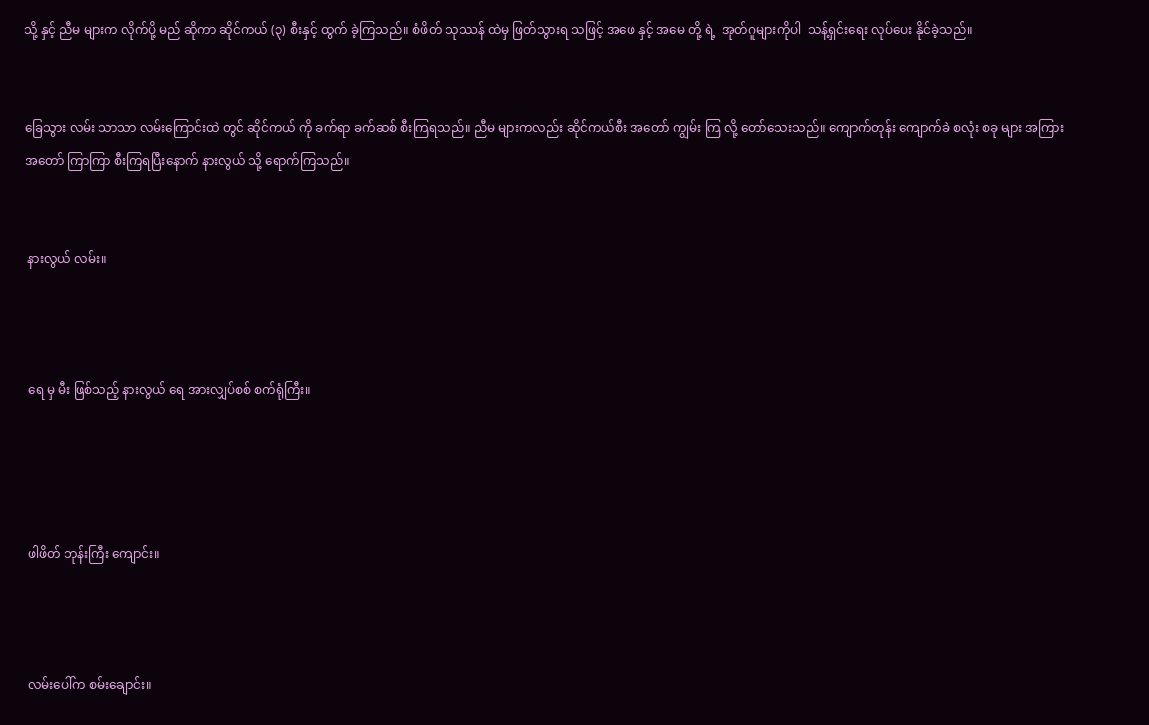သို့ နှင့် ညီမ များက လိုက်ပို့ မည် ဆိုကာ ဆိုင်ကယ် (၃) စီးနှင့် ထွက် ခဲ့ကြသည်။ စံဖိတ် သုဿန် ထဲမှ ဖြတ်သွားရ သဖြင့် အဖေ နှင့် အမေ တို့ ရဲ့  အုတ်ဂူများကိုပါ  သန့်ရှင်းရေး လုပ်ပေး နိုင်ခဲ့သည်။


ခြေသွား လမ်း သာသာ လမ်းကြောင်းထဲ တွင် ဆိုင်ကယ် ကို ခက်ရာ ခက်ဆစ် စီးကြရသည်။ ညီမ များကလည်း ဆိုင်ကယ်စီး အတော် ကျွမ်း ကြ လို့ တော်သေးသည်။ ကျောက်တုန်း ကျောက်ခဲ စလုံး စခု များ အကြား အတော် ကြာကြာ စီးကြရပြီးနောက် နားလွယ် သို့ ရောက်ကြသည်။


 နားလွယ် လမ်း။



 ရေ မှ မီး ဖြစ်သည့် နားလွယ် ရေ အားလျှပ်စစ် စက်ရုံကြီး။




 ဖါဖိတ် ဘုန်းကြီး ကျောင်း။



 လမ်းပေါ်က စမ်းချောင်း။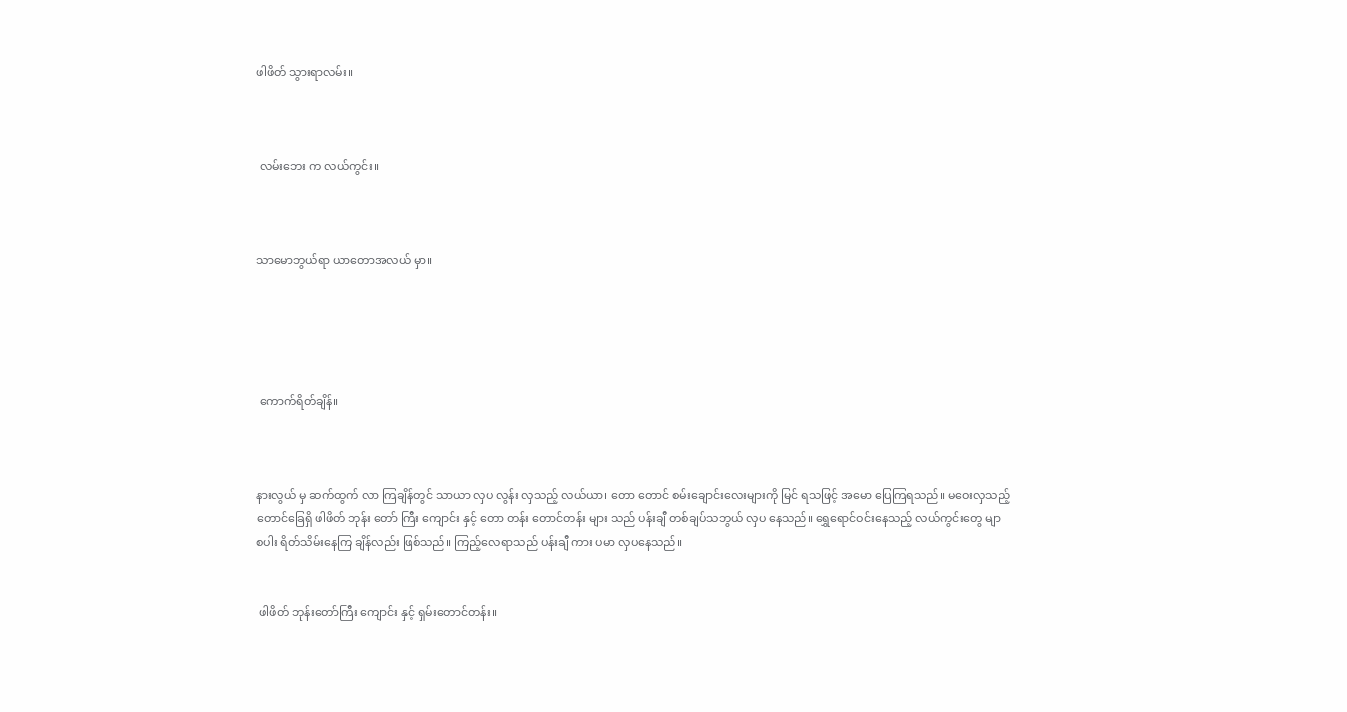ဖါဖိတ် သွားရာလမ်း။



 လမ်းဘေး က လယ်ကွင်း။



သာမောဘွယ်ရာ ယာတောအလယ် မှာ။





 ကောက်ရိတ်ချိန်။



နားလွယ် မှ ဆက်ထွက် လာ ကြချိန်တွင် သာယာ လှပ လွန်း လှသည့် လယ်ယာ၊ တော တောင် စမ်းချောင်းလေးများကို မြင် ရသဖြင့် အမော ပြေကြရသည်။ မဝေးလှသည့်တောင်ခြေရှိ ဖါဖိတ် ဘုန်း တော် ကြီး ကျောင်း နှင့် တော တန်း တောင်တန်း များ သည် ပန်းချီ တစ်ချပ်သဘွယ် လှပ နေသည်။ ရွှေရောင်ဝင်းနေသည့် လယ်ကွင်းတွေ မျာ စပါး ရိတ်သိမ်းနေကြ ချိန်လည်း ဖြစ်သည်။ ကြည့်လေရာသည် ပန်းချီ ကား ပမာ လှပနေသည်။


 ဖါဖိတ် ဘုန်းတော်ကြီး ကျောင်း နှင့် ရှမ်းတောင်တန်း။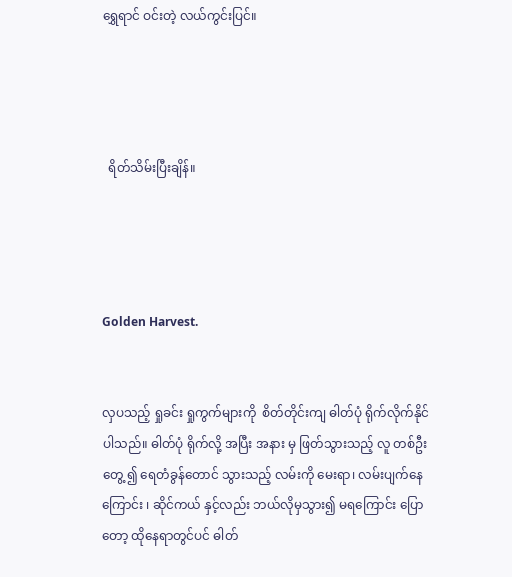ရွှေရာင် ဝင်းတဲ့ လယ်ကွင်းပြင်။




  ရိတ်သိမ်းပြီးချိန်။




Golden Harvest.


လှပသည့် ရှုခင်း ရှုကွက်များကို  စိတ်တိုင်းကျ ဓါတ်ပုံ ရိုက်လိုက်နိုင်ပါသည်။ ဓါတ်ပုံ ရိုက်လို့ အပြီး အနား မှ ဖြတ်သွားသည့် လူ တစ်ဦးတွေ့ ၍ ရေတံခွန်တောင် သွားသည့် လမ်းကို မေးရာ၊ လမ်းပျက်နေ ကြောင်း ၊ ဆိုင်ကယ် နှင့်လည်း ဘယ်လိုမှသွား၍ မရကြောင်း ပြောတော့ ထိုနေရာတွင်ပင် ဓါတ်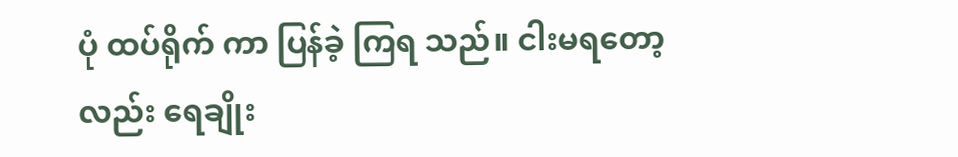ပုံ ထပ်ရိုက် ကာ ပြန်ခဲ့ ကြရ သည်။ ငါးမရတော့ လည်း ရေချိုး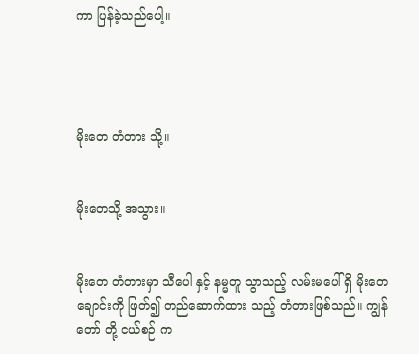ကာ ပြန်ခဲ့သည်ပေါ့။




မိုးတေ တံတား သို့။


မိုးတေသို့ အသွား။


မိုးတေ တံတားမှာ သီပေါ နှင့် နမ္မတူ သွာသည့် လမ်းမပေါ် ရှိ မိုးတေ ချောင်းကို ဖြတ်၍ တည်ဆောက်ထား သည့် တံတားဖြစ်သည်။ ကျွန်တော် တို့ ငယ်စဉ် က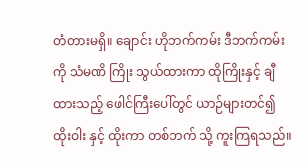တံတားမရှိ။ ချောင်း ဟိုဘက်ကမ်း ဒီဘက်ကမ်း ကို သံမဏိ ကြိုး သွယ်ထားကာ ထိုကြိုးနှင့် ချီထားသည့် ဖေါင်ကြီးပေါ်တွင် ယာဉ်များတင်၍ ထိုးဝါး နှင့် ထိုးကာ တစ်ဘက် သို့ ကူးကြရသည်။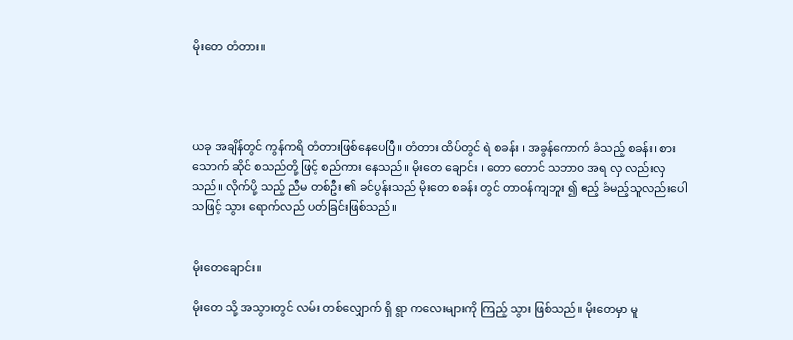မိုးတေ တံတား။




ယခု အချိန်တွင် ကွန်ကရိ တံတားဖြစ်နေပေပြီ။ တံတား ထိပ်တွင် ရဲ စခန်း ၊ အခွန်ကောက် ခံသည့် စခန်း၊ စားသောက် ဆိုင် စသည်တို့ ဖြင့် စည်ကား နေသည်။ မိုးတေ ချောင်း ၊ တော တောင် သဘာ၀ အရ လှ လည်းလှသည်။ လိုက်ပို့ သည့် ညီမ တစ်ဦး ၏ ခင်ပွန်းသည် မိုးတေ စခန်း တွင် တာဝန်ကျဘူး ၍ ဧည့် ခံမည့်သူလည်းပေါ သဖြင့် သွား ရောက်လည် ပတ်ခြင်းဖြစ်သည်။


မိုးတေချောင်း။

မိုးတေ သို့ အသွားတွင် လမ်း တစ်လျှောက် ရှိ ရွာ ကလေးများကို ကြည့် သွား ဖြစ်သည်။ မိုးတေမှာ မူ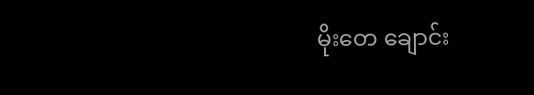မိုးတေ ချောင်း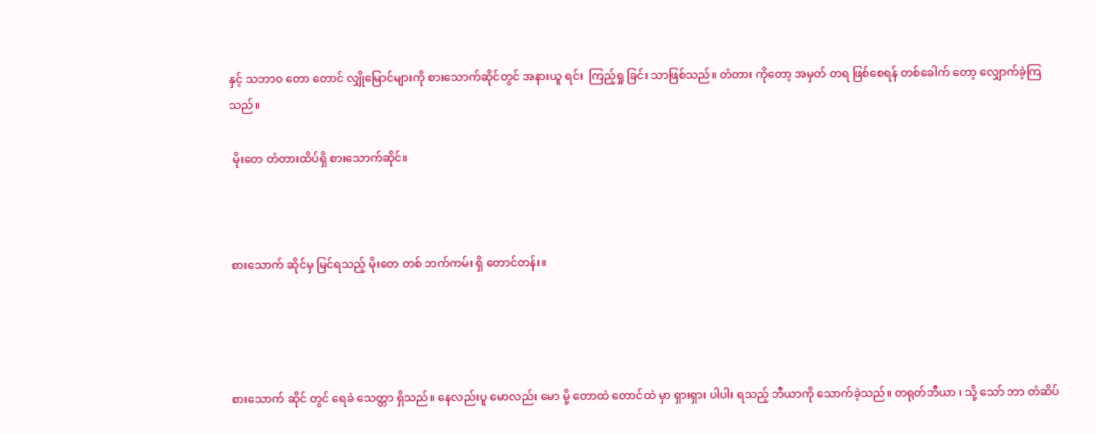နှင့် သဘာ၀ တော တောင် လျှိုမြောင်များကို စားသောက်ဆိုင်တွင် အနားယူ ရင်း  ကြည့်ရှု ခြင်း သာဖြစ်သည်။ တံတား ကိုတော့ အမှတ် တရ ဖြစ်စေရန် တစ်ခေါက် တော့ လျှောက်ခဲ့ကြသည်။

 မိုးတေ တံတားထိပ်ရှိ စားသောက်ဆိုင်။



စားသောက် ဆိုင်မှ မြင်ရသည့် မိုးတေ တစ် ဘက်ကမ်း ရှိ တောင်တန်း။




စားသောက် ဆိုင် တွင် ရေခဲ သေတ္တာ ရှိသည်။ နေလည်းပူ မောလည်း မော မို့ တောထဲ တောင်ထဲ မှာ ရှားရှား ပါပါး ရသည့် ဘီယာကို သောက်ခဲ့သည်။ တရုတ်ဘီယာ ၊ သို့ သော် ဘာ တံဆိပ်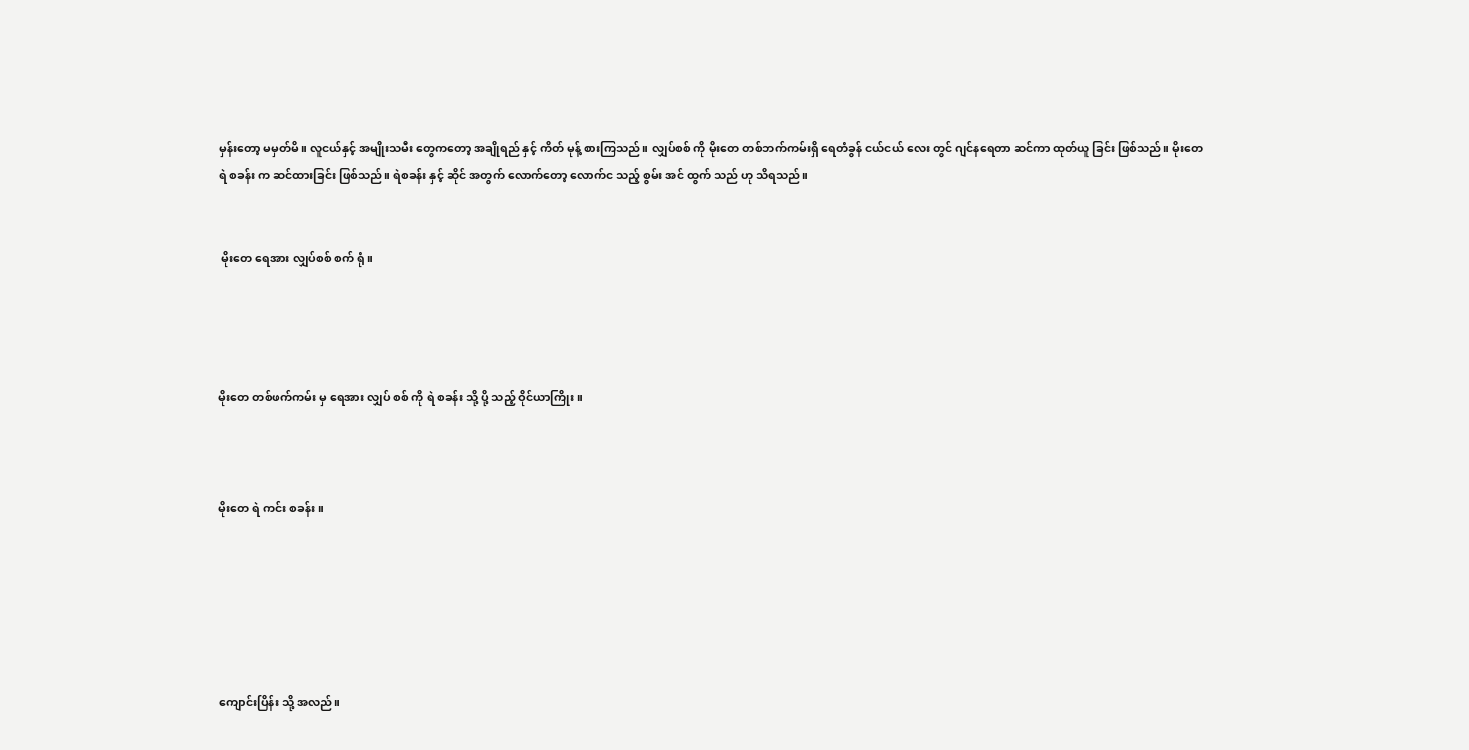မှန်းတော့ မမှတ်မိ။ လူငယ်နှင့် အမျိုးသမီး တွေကတော့ အချိုရည် နှင့် ကိတ် မုန့် စားကြသည်။ လျှပ်စစ် ကို မိုးတေ တစ်ဘက်ကမ်းရှိ ရေတံခွန် ငယ်ငယ် လေး တွင် ဂျင်နရေတာ ဆင်ကာ ထုတ်ယူ ခြင်း ဖြစ်သည်။ မိုးတေ ရဲ စခန်း က ဆင်ထားခြင်း ဖြစ်သည်။ ရဲစခန်း နှင့် ဆိုင် အတွက် လောက်တော့ လောက်င သည့် စွမ်း အင် ထွက် သည် ဟု သိရသည်။


 မိုးတေ ရေအား လျှပ်စစ် စက် ရုံ။




မိုးတေ တစ်ဖက်ကမ်း မှ ရေအား လျှပ် စစ် ကို ရဲ စခန်း သို့ ပို့ သည့် ဝိုင်ယာကြိုး။



မိုးတေ ရဲ ကင်း စခန်း။






ကျောင်းပြိန်း သို့ အလည်။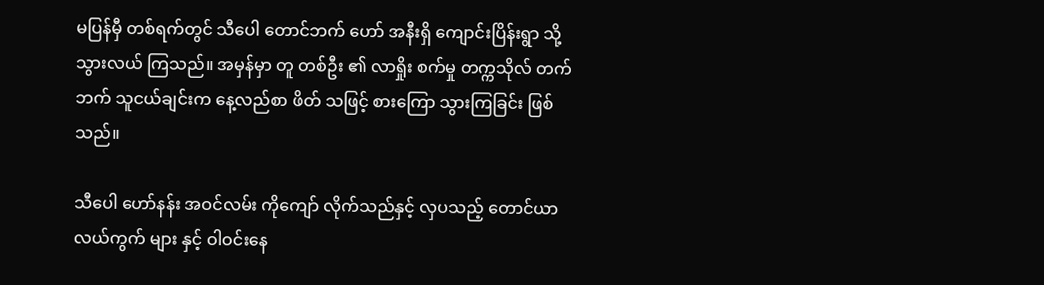မပြန်မှီ တစ်ရက်တွင် သီပေါ တောင်ဘက် ဟော် အနီးရှိ ကျောင်းပြိန်းရွာ သို့ သွားလယ် ကြသည်။ အမှန်မှာ တူ တစ်ဦး ၏ လာရှိုး စက်မှု တက္ကသိုလ် တက်ဘက် သူငယ်ချင်းက နေ့လည်စာ ဖိတ် သဖြင့် စားကြော သွားကြခြင်း ဖြစ်သည်။

သီပေါ ဟော်နန်း အဝင်လမ်း ကိုကျော် လိုက်သည်နှင့် လှပသည့် တောင်ယာ လယ်ကွက် များ နှင့် ဝါဝင်းနေ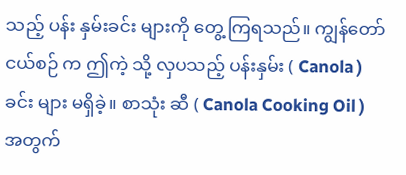သည့် ပန်း နှမ်းခင်း များကို တွေ့ ကြရသည်။ ကျွန်တော် ငယ်စဉ် က ဤကဲ့ သို့ လှပသည့် ပန်းနှမ်း ( Canola ) ခင်း များ မရှိခဲ့။ စာသုံး ဆီ ( Canola Cooking Oil ) အတွက်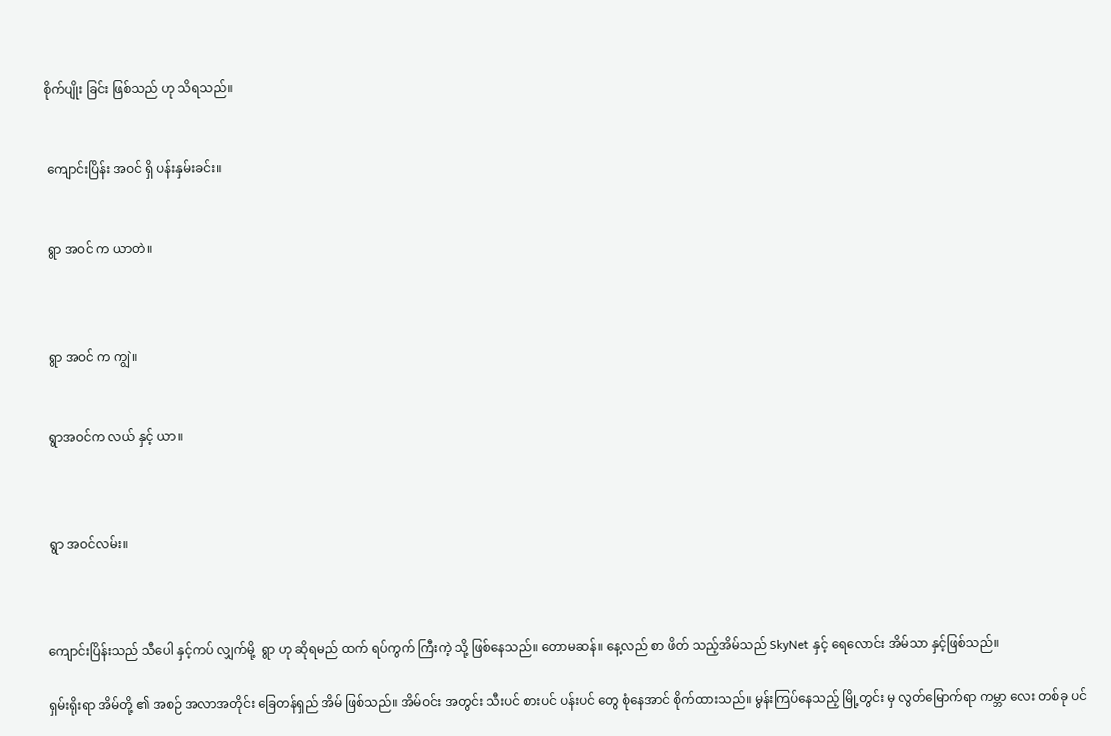စိုက်ပျိုး ခြင်း ဖြစ်သည် ဟု သိရသည်။


 ကျောင်းပြိန်း အဝင် ရှိ ပန်းနှမ်းခင်း။


 ရွာ အဝင် က ယာတဲ။



 ရွာ အဝင် က ကျွဲ။


 ရွာအဝင်က လယ် နှင့် ယာ။



 ရွာ အဝင်လမ်း။



ကျောင်းပြိန်းသည် သီပေါ နှင့်ကပ် လျှက်မို့  ရွာ ဟု ဆိုရမည် ထက် ရပ်ကွက် ကြီးကဲ့ သို့ ဖြစ်နေသည်။ တောမဆန်။ နေ့လည် စာ ဖိတ် သည့်အိမ်သည် SkyNet နှင့် ရေလောင်း အိမ်သာ နှင့်ဖြစ်သည်။

ရှမ်းရိုးရာ အိမ်တို့ ၏ အစဉ် အလာအတိုင်း ခြေတန်ရှည် အိမ် ဖြစ်သည်။ အိမ်ဝင်း အတွင်း သီးပင် စားပင် ပန်းပင် တွေ စုံနေအာင် စိုက်ထားသည်။ မွန်းကြပ်နေသည့် မြို့တွင်း မှ လွတ်မြောက်ရာ ကမ္ဘာ လေး တစ်ခု ပင်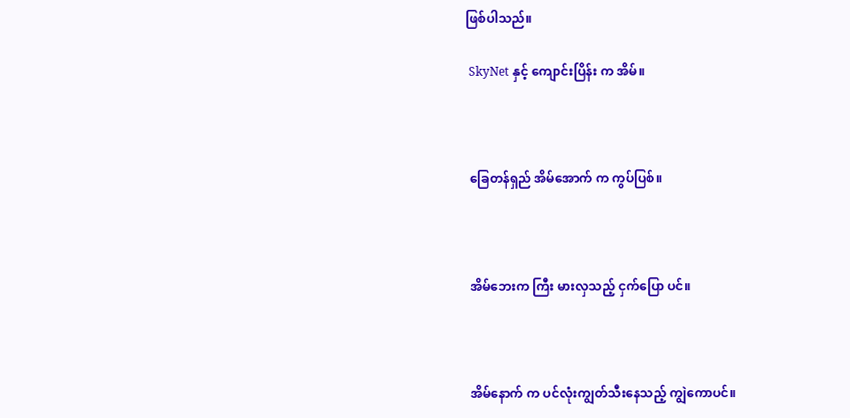ဖြစ်ပါသည်။

 SkyNet နှင့် ကျောင်းပြိန်း က အိမ်။



 ခြေတန်ရှည် အိမ်အောက် က ကွပ်ပြစ်။



 အိမ်ဘေးက ကြီး မားလှသည့် ငှက်ပြော ပင်။



 အိမ်နောက် က ပင်လုံးကျွတ်သီးနေသည့် ကျွဲကောပင်။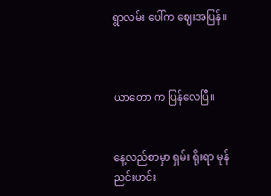ရွာလမ်း ပေါ်က ဈေးအပြန်။



ယာတော က ပြန်လေပြီ။


နေ့လည်စာမှာ ရှမ်း ရိုးရာ မုန်ညင်းဟင်း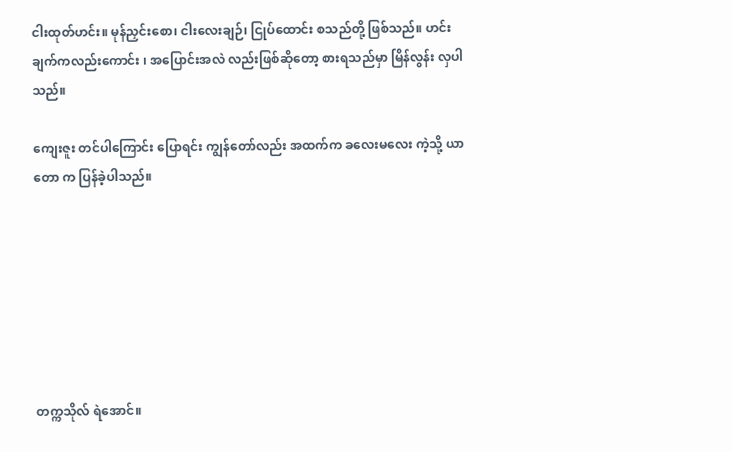ငါးထုတ်ဟင်း။ မုန်ညှင်းစော၊ ငါးလေးချဉ်၊ ငြုပ်ထောင်း စသည်တို့ ဖြစ်သည်။ ဟင်းချက်ကလည်းကောင်း ၊ အပြောင်းအလဲ လည်းဖြစ်ဆိုတော့ စားရသည်မှာ မြိန်လွန်း လှပါသည်။

ကျေးဇူး တင်ပါကြောင်း ပြောရင်း ကျွန်တော်လည်း အထက်က ခလေးမလေး ကဲ့သို့ ယာတော က ပြန်ခဲ့ပါသည်။







တက္ကသိုလ် ရဲအောင်။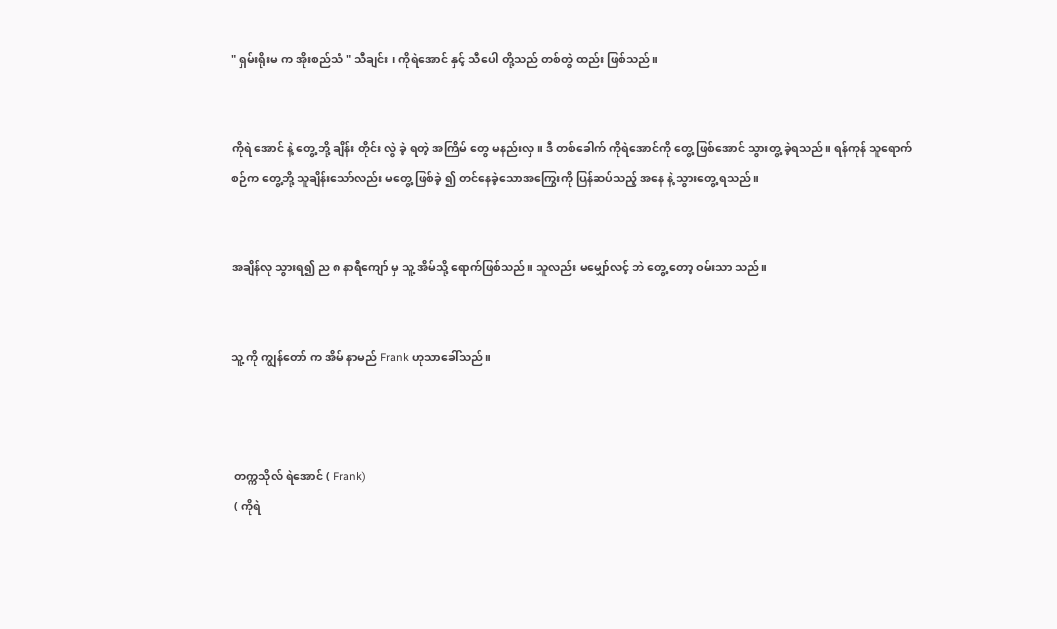" ရှမ်းရိုးမ က အိုးစည်သံ " သီချင်း ၊ ကိုရဲအောင် နှင့် သီပေါ တို့သည် တစ်တွဲ ထည်း ဖြစ်သည်။


ကိုရဲ အောင် နဲ့ တွေ့ ဘို့ ချိန်း တိုင်း လွဲ ခဲ့ ရတဲ့ အကြိမ် တွေ မနည်းလှ။ ဒီ တစ်ခေါက် ကိုရဲအောင်ကို တွေ့ ဖြစ်အောင် သွားတွ့ ခဲ့ရသည်။ ရန်ကုန် သူရောက်စဉ်က တွေ့ဘို့ သူချိန်းသော်လည်း မတွေ့ ဖြစ်ခဲ့ ၍ တင်နေခဲ့သောအကြွေးကို ပြန်ဆပ်သည့် အနေ နဲ့ သွားတွေ့ ရသည်။


အချိန်လု သွားရ၍ ည ၈ နာရီကျော် မှ သူ့ အိမ်သို့ ရောက်ဖြစ်သည်။ သူလည်း မမျှော်လင့် ဘဲ တွေ့ တော့ ဝမ်းသာ သည်။


သူ့ ကို ကျွန်တော် က အိမ် နာမည် Frank ဟုသာခေါ်သည်။



 တက္ကသိုလ် ရဲအောင် ( Frank)
 ( ကိုရဲ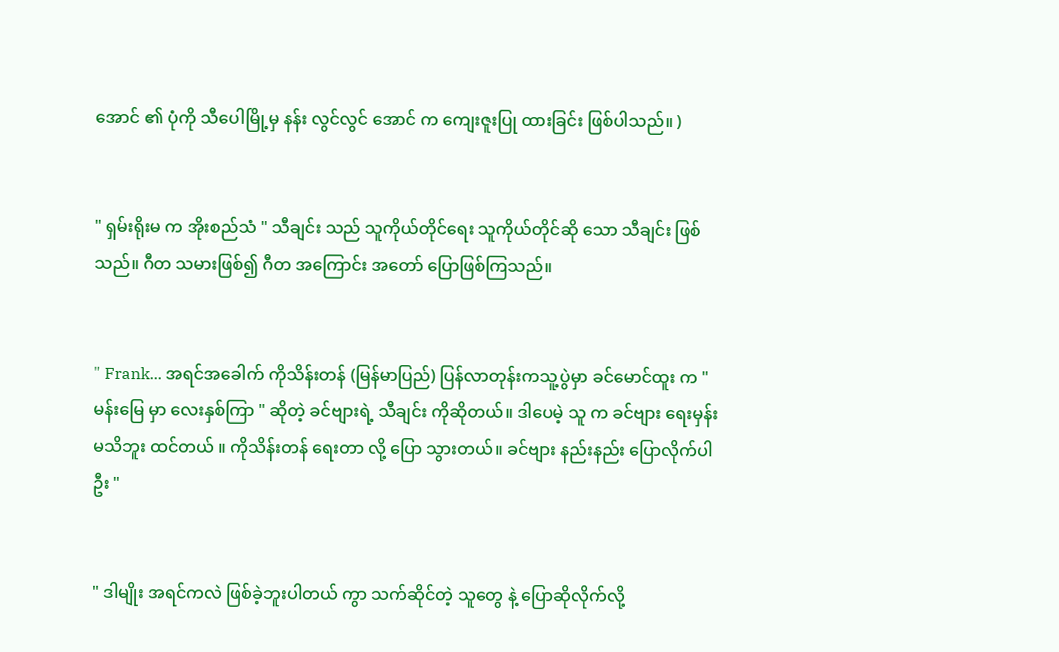အောင် ၏ ပုံကို သီပေါမြို့မှ နန်း လွင်လွင် အောင် က ကျေးဇူးပြု ထားခြင်း ဖြစ်ပါသည်။ )


" ရှမ်းရိုးမ က အိုးစည်သံ " သီချင်း သည် သူကိုယ်တိုင်ရေး သူကိုယ်တိုင်ဆို သော သီချင်း ဖြစ်သည်။ ဂီတ သမားဖြစ်၍ ဂီတ အကြောင်း အတော် ပြောဖြစ်ကြသည်။


" Frank... အရင်အခေါက် ကိုသိန်းတန် (မြန်မာပြည်) ပြန်လာတုန်းကသူ့ပွဲမှာ ခင်မောင်ထူး က " မန်းမြေ မှာ လေးနှစ်ကြာ " ဆိုတဲ့ ခင်ဗျားရဲ့ သီချင်း ကိုဆိုတယ်။ ဒါပေမဲ့ သူ က ခင်ဗျား ရေးမှန်းမသိဘူး ထင်တယ် ။ ကိုသိန်းတန် ရေးတာ လို့ ပြော သွားတယ်။ ခင်ဗျား နည်းနည်း ပြောလိုက်ပါဦး "


" ဒါမျိုး အရင်ကလဲ ဖြစ်ခဲ့ဘူးပါတယ် ကွာ သက်ဆိုင်တဲ့ သူတွေ နဲ့ ပြောဆိုလိုက်လို့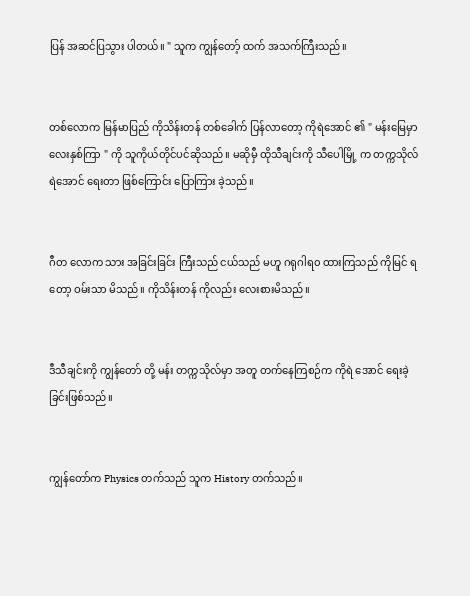ပြန် အဆင်ပြသွား ပါတယ်။ " သူက ကျွန်တော့် ထက် အသက်ကြီးသည်။


တစ်လောက မြန်မာပြည် ကိုသိန်းတန် တစ်ခေါက် ပြန်လာတော့ ကိုရဲအောင် ၏ " မန်းမြေမှာ လေးနှစ်ကြာ " ကို သူကိုယ်တိုင်ပင်ဆိုသည်။ မဆိုမှီ ထိုသီချင်းကို သီပေါမြို့ က တက္ကသိုလ် ရဲအောင် ရေးတာ ဖြစ်ကြောင်း ပြောကြား ခဲ့သည်။


ဂီတ လောက သား အခြင်းခြင်း ကြီးသည် ငယ်သည် မဟူ ဂရုဂါရ၀ ထားကြသည် ကိုမြင် ရတော့ ဝမ်းသာ မိသည်။ ကိုသိန်းတန် ကိုလည်း လေးစားမိသည်။


ဒီသီချင်းကို ကျွန်တော် တို့ မန်း တက္ကသိုလ်မှာ အတူ တက်နေကြစဉ်က ကိုရဲ အောင် ရေးခဲ့ ခြင်းဖြစ်သည်။


ကျွန်တော်က Physics တက်သည် သူက History တက်သည်။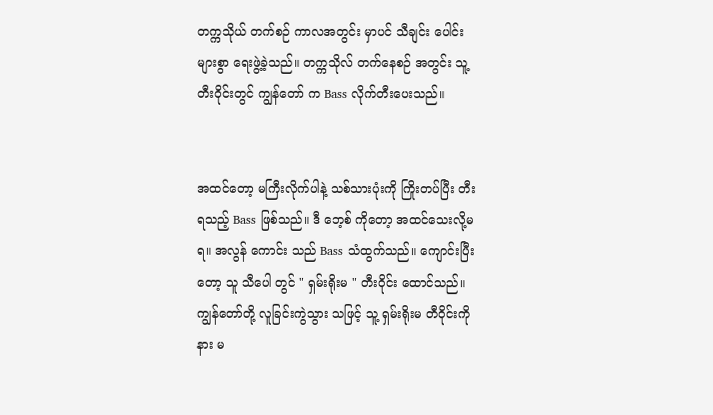တက္ကသိုယ် တက်စဉ် ကာလအတွင်း မှာပင် သီချင်း ပေါင်းများစွာ ရေးဖွဲ့ခဲ့သည်။ တက္ကသိုလ် တက်နေစဉ် အတွင်း သူ့ တီးဝိုင်းတွင် ကျွန်တော် က Bass လိုက်တီးပေးသည်။


အထင်တော့ မကြီးလိုက်ပါနဲ့ သစ်သားပုံးကို ကြိုးတပ်ပြီး တီး ရသည့် Bass ဖြစ်သည်။ ဒီ ဘေ့စ် ကိုတော့ အထင်သေးလို့မရ။ အလွန် ကောင်း သည် Bass သံထွက်သည်။ ကျောင်းပြီး တော့ သူ သီပေါ တွင် " ရှမ်းရိုးမ " တီးဝိုင်း ထောင်သည်။ ကျွန်တော်တို့ လူခြင်းကွဲသွား သဖြင့် သူ့ ရှမ်းရိုးမ တီဝိုင်းကို နား မ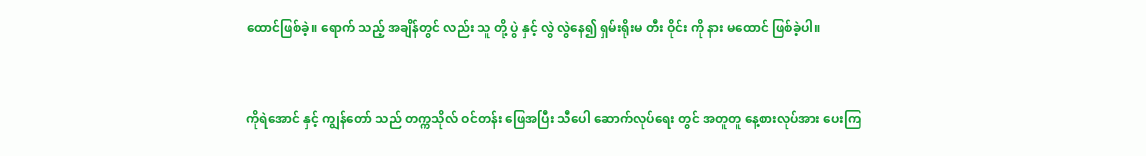ထောင်ဖြစ်ခဲ့။ ရောက် သည့် အချိန်တွင် လည်း သူ တို့ ပွဲ နှင့် လွဲ လွဲနေ၍ ရှမ်းရိုးမ တီး ဝိုင်း ကို နား မထောင် ဖြစ်ခဲ့ပါ။


ကိုရဲအောင် နှင့် ကျွန်တော် သည် တက္ကသိုလ် ဝင်တန်း ဖြေအပြီး သီပေါ ဆောက်လုပ်ရေး တွင် အတူတူ နေ့စားလုပ်အား ပေးကြ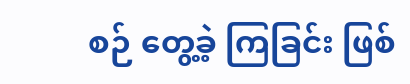စဉ် တွေ့ခဲ့ ကြခြင်း ဖြစ်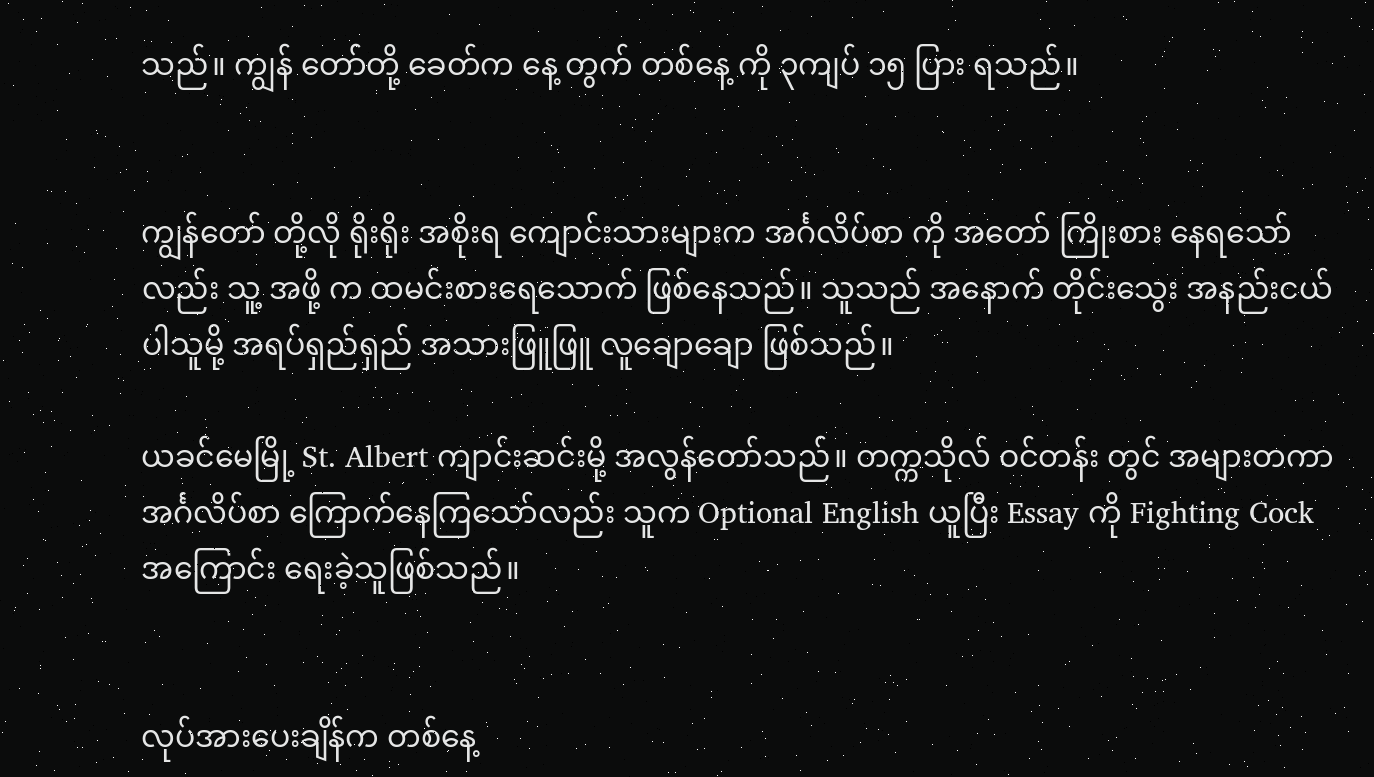သည်။ ကျွန် တော်တို့ ခေတ်က နေ့ တွက် တစ်နေ့ ကို ၃ကျပ် ၁၅ ပြား ရသည်။


ကျွန်တော် တို့လို ရိုးရိုး အစိုးရ ကျောင်းသားများက အင်္ဂလိပ်စာ ကို အတော် ကြိုးစား နေရသော်လည်း သူ့ အဖို့ က ထမင်းစားရေသောက် ဖြစ်နေသည်။ သူသည် အနောက် တိုင်းသွေး အနည်းငယ် ပါသူမို့ အရပ်ရှည်ရှည် အသားဖြူဖြူ လူချောချော ဖြစ်သည်။

ယခင်မေမြို့ St. Albert ကျာင်းဆင်းမို့ အလွန်တော်သည်။ တက္ကသိုလ် ဝင်တန်း တွင် အများတကာ အင်္ဂလိပ်စာ ကြောက်နေကြသော်လည်း သူက Optional English ယူပြီး Essay ကို Fighting Cock အကြောင်း ရေးခဲ့သူဖြစ်သည်။


လုပ်အားပေးချိန်က တစ်နေ့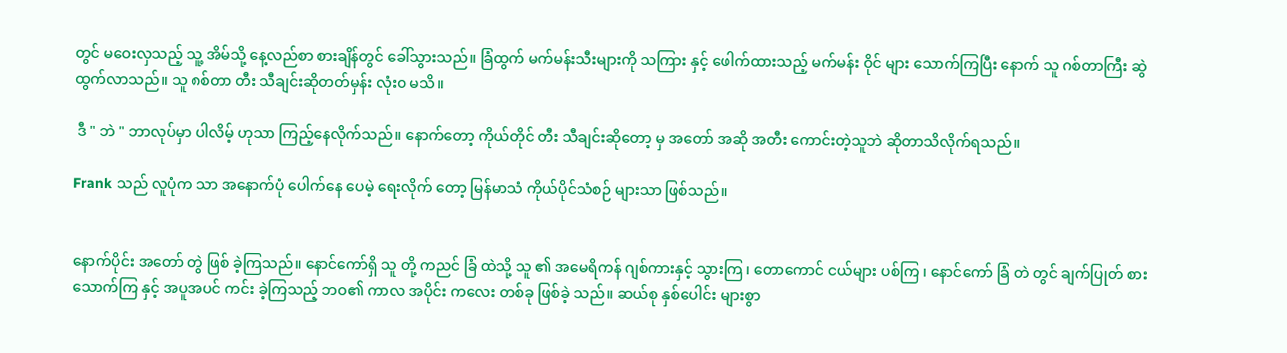တွင် မဝေးလှသည့် သူ့ အိမ်သို့ နေ့လည်စာ စားချိန်တွင် ခေါ်သွားသည်။ ခြံထွက် မက်မန်းသီးများကို သကြား နှင့် ဖေါက်ထားသည့် မက်မန်း ဝိုင် များ သောက်ကြပြီး နောက် သူ ဂစ်တာကြီး ဆွဲထွက်လာသည်။ သူ ၈စ်တာ တီး သီချင်းဆိုတတ်မှန်း လုံး၀ မသိ။

 ဒီ " ဘဲ " ဘာလုပ်မှာ ပါလိမ့် ဟုသာ ကြည့်နေလိုက်သည်။ နောက်တော့ ကိုယ်တိုင် တီး သီချင်းဆိုတော့ မှ အတော် အဆို အတီး ကောင်းတဲ့သူဘဲ ဆိုတာသိလိုက်ရသည်။

Frank သည် လူပုံက သာ အနောက်ပုံ ပေါက်နေ ပေမဲ့ ရေးလိုက် တော့ မြန်မာသံ ကိုယ်ပိုင်သံစဉ် များသာ ဖြစ်သည်။


နောက်ပိုင်း အတော် တွဲ ဖြစ် ခဲ့ကြသည်။ နောင်ကော်ရှိ သူ တို့ ကညင် ခြံ ထဲသို့ သူ ၏ အမေရိကန် ဂျစ်ကားနှင့် သွားကြ ၊ တောကောင် ငယ်များ ပစ်ကြ ၊ နောင်ကော် ခြံ တဲ တွင် ချက်ပြုတ် စားသောက်ကြ နှင့် အပူအပင် ကင်း ခဲ့ကြသည့် ဘဝ၏ ကာလ အပိုင်း ကလေး တစ်ခု ဖြစ်ခဲ့ သည်။ ဆယ်စု နှစ်ပေါင်း များစွာ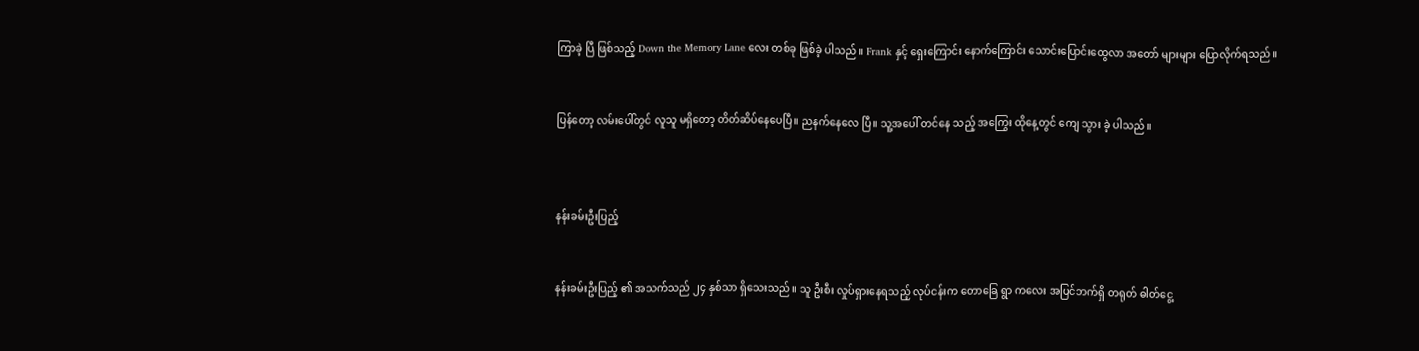ကြာခဲ့ ပြီ ဖြစ်သည့် Down the Memory Lane လေး တစ်ခု ဖြစ်ခဲ့ ပါသည်။ Frank နှင့် ရှေးကြောင်း နောက်ကြောင်း သောင်းပြောင်းထွေလာ အတော် များများ ပြောလိုက်ရသည်။


ပြန်တော့ လမ်းပေါ်တွင် လူသူ မရှိတော့ တိတ်ဆိပ်နေပေပြီ။ ညနက်နေလေ ပြီ။ သူ့အပေါ် တင်နေ သည့် အကြွေး ထိုနေ့တွင် ကျေ သွား ခဲ့ ပါသည်။



နန်းခမ်းဦးပြည့်


နန်းခမ်းဦးပြည့် ၏ အသက်သည် ၂၄ နှစ်သာ ရှိသေးသည်။ သူ ဦးစီး လှုပ်ရှားနေရသည့် လုပ်ငန်းက တောခြေ ရွာ ကလေး အပြင်ဘက်ရှိ တရုတ် ဓါတ်ငွေ့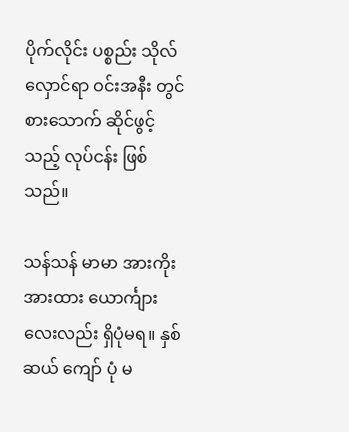ပိုက်လိုင်း ပစ္စည်း သိုလ်လှောင်ရာ ဝင်းအနီး တွင် စားသောက် ဆိုင်ဖွင့်သည့် လုပ်ငန်း ဖြစ်သည်။

သန်သန် မာမာ အားကိုးအားထား ယောင်္ကျား လေးလည်း ရှိပုံမရ။ နှစ်ဆယ် ကျော် ပုံ မ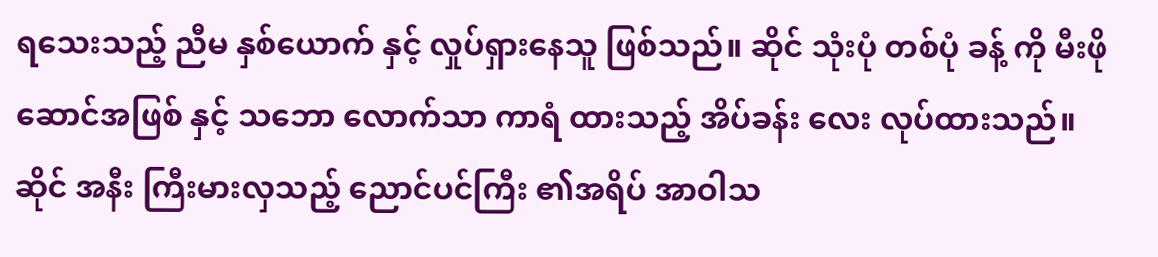ရသေးသည့် ညီမ နှစ်ယောက် နှင့် လှုပ်ရှားနေသူ ဖြစ်သည်။ ဆိုင် သုံးပုံ တစ်ပုံ ခန့် ကို မီးဖို ဆောင်အဖြစ် နှင့် သဘော လောက်သာ ကာရံ ထားသည့် အိပ်ခန်း လေး လုပ်ထားသည်။ဆိုင် အနီး ကြီးမားလှသည့် ညောင်ပင်ကြီး ၏အရိပ် အာဝါသ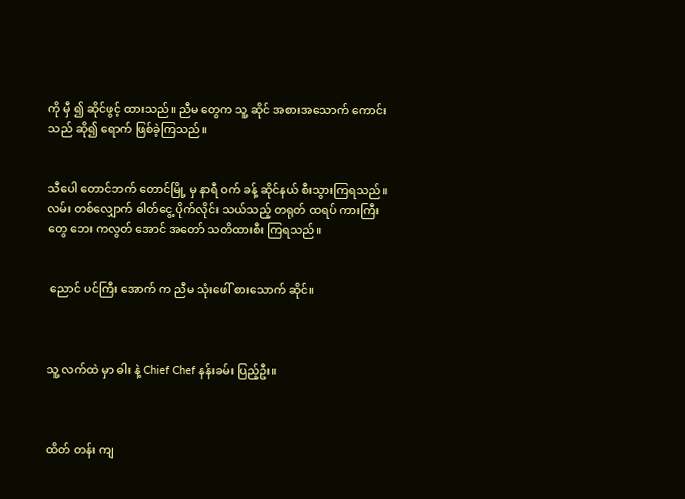ကို မှီ ၍ ဆိုင်ဖွင့် ထားသည်။ ညီမ တွေက သူ့ ဆိုင် အစားအသောက် ကောင်း သည် ဆို၍ ရောက် ဖြစ်ခဲ့ကြသည်။


သီပေါ တောင်ဘက် တောင်မြို့ မှ နာရီ ဝက် ခန့် ဆိုင်နယ် စီးသွားကြရသည်။ လမ်း တစ်လျှောက် ဓါတ်ငွေ့ ပိုက်လိုင်း သယ်သည့် တရုတ် ထရပ် ကားကြီး တွေ ဘေး ကလွတ် အောင် အတော် သတိထားစီး ကြရသည်။


 ညောင် ပင်ကြီး အောက် က ညီမ သုံးဖေါ် စားသောက် ဆိုင်။



သူ့ လက်ထဲ မှာ ဓါး နဲ့ Chief Chef နန်းခမ်း ပြည့်ဦး။



ထိတ် တန်း ကျ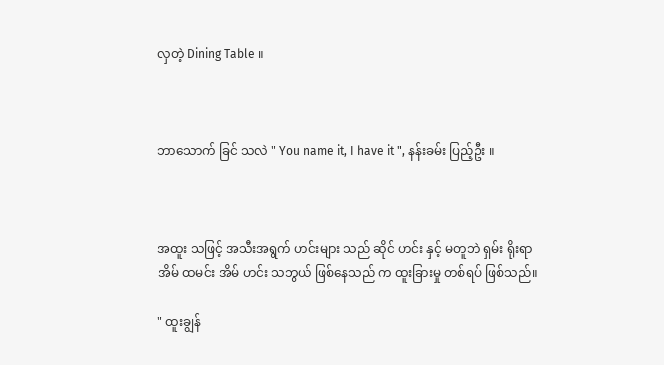လှတဲ့ Dining Table ။



ဘာသောက် ခြင် သလဲ " You name it, I have it ", နန်းခမ်း ပြည့်ဦး ။



အထူး သဖြင့် အသီးအရွက် ဟင်းများ သည် ဆိုင် ဟင်း နှင့် မတူဘဲ ရှမ်း ရိုးရာအိမ် ထမင်း အိမ် ဟင်း သဘွယ် ဖြစ်နေသည် က ထူးခြားမှု တစ်ရပ် ဖြစ်သည်။

" ထူးချွန်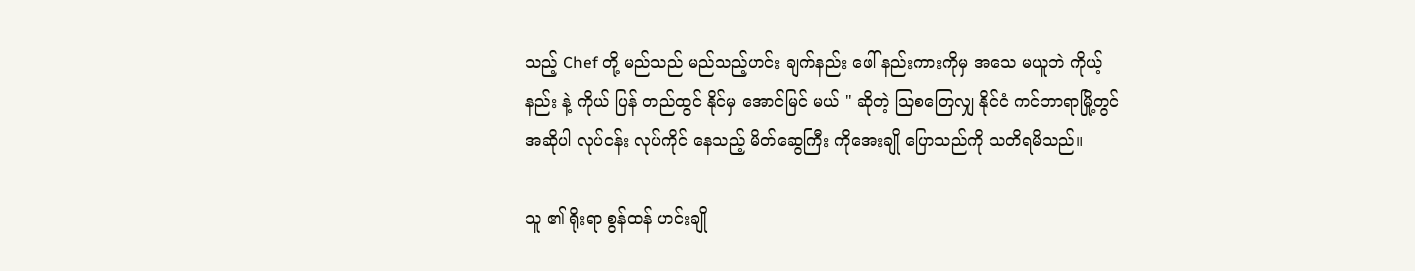သည့် Chef တို့ မည်သည် မည်သည့်ဟင်း ချက်နည်း ဖေါ် နည်းကားကိုမှ အသေ မယူဘဲ ကိုယ့် နည်း နဲ့ ကိုယ် ပြန် တည်ထွင် နိုင်မှ အောင်မြင် မယ် " ဆိုတဲ့ သြစတြေလျှ နိုင်ငံ ကင်ဘာရာမြို့တွင် အဆိုပါ လုပ်ငန်း လုပ်ကိုင် နေသည့် မိတ်ဆွေကြီး ကိုအေးချို ပြောသည်ကို သတိရမိသည်။

သူ ၏ ရိုးရာ စွန်ထန် ဟင်းချို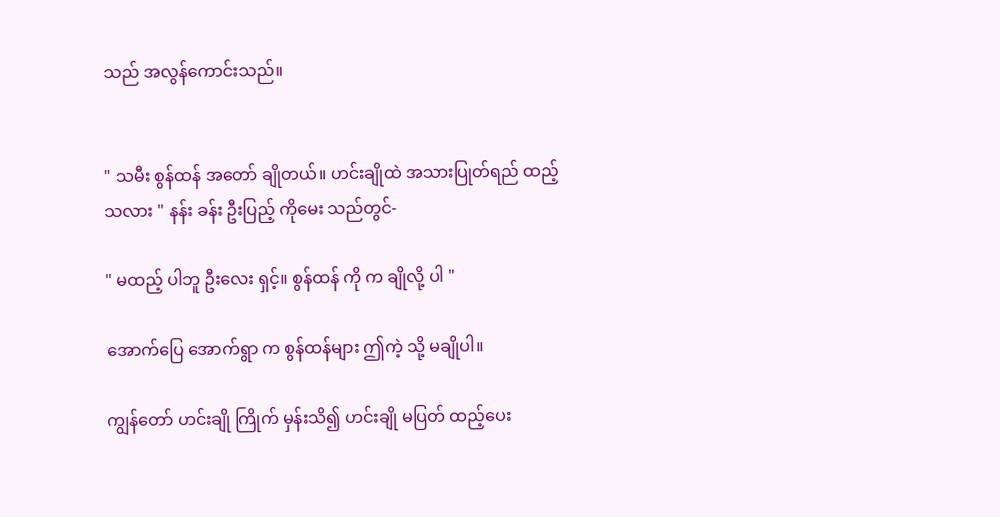သည် အလွန်ကောင်းသည်။


" သမီး စွန်ထန် အတော် ချိုတယ်။ ဟင်းချိုထဲ အသားပြုတ်ရည် ထည့် သလား " နန်း ခန်း ဦးပြည့် ကိုမေး သည်တွင်-

" မထည့် ပါဘူ ဦးလေး ရှင့်။ စွန်ထန် ကို က ချိုလို့ ပါ "

အောက်ပြေ အောက်ရွာ က စွန်ထန်များ ဤကဲ့ သို့ မချိုပါ။

ကျွန်တော် ဟင်းချို ကြိုက် မှန်းသိ၍ ဟင်းချို မပြတ် ထည့်ပေး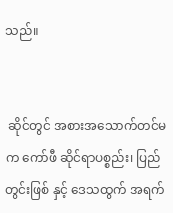သည်။


 ဆိုင်တွင် အစားအသောက်တင်မက ကော်ဖီ ဆိုင်ရာပစ္စည်း၊ ပြည်တွင်းဖြစ် နှင့် ဒေသထွက် အရက်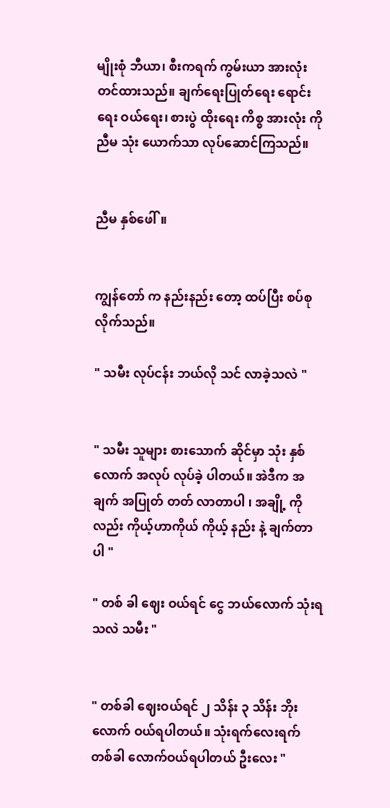မျိုးစုံ ဘီယာ၊ စီးကရက် ကွမ်းယာ အားလုံးတင်ထားသည်။ ချက်ရေးပြုတ်ရေး ရောင်းရေး ဝယ်ရေး၊ စားပွဲ ထိုးရေး ကိစ္စ အားလုံး ကို ညီမ သုံး ယောက်သာ လုပ်ဆောင်ကြသည်။


ညီမ နှစ်ဖေါ်။


ကျွန်တော် က နည်းနည်း တော့ ထပ်ပြီး စပ်စု လိုက်သည်။

" သမီး လုပ်ငန်း ဘယ်လို သင် လာခဲ့သလဲ "


" သမီး သူများ စားသောက် ဆိုင်မှာ သုံး နှစ်လောက် အလုပ် လုပ်ခဲ့ ပါတယ်။ အဲဒီက အချက် အပြုတ် တတ် လာတာပါ ၊ အချို့ ကို လည်း ကိုယ့်ဟာကိုယ် ကိုယ့် နည်း နဲ့ ချက်တာပါ "

" တစ် ခါ ဈေး ဝယ်ရင် ငွေ ဘယ်လောက် သုံးရ သလဲ သမီး "


" တစ်ခါ ဈေးဝယ်ရင် ၂ သိန်း ၃ သိန်း ဘိုး လောက် ဝယ်ရပါတယ်။ သုံးရက်လေးရက် တစ်ခါ လောက်ဝယ်ရပါတယ် ဦးလေး "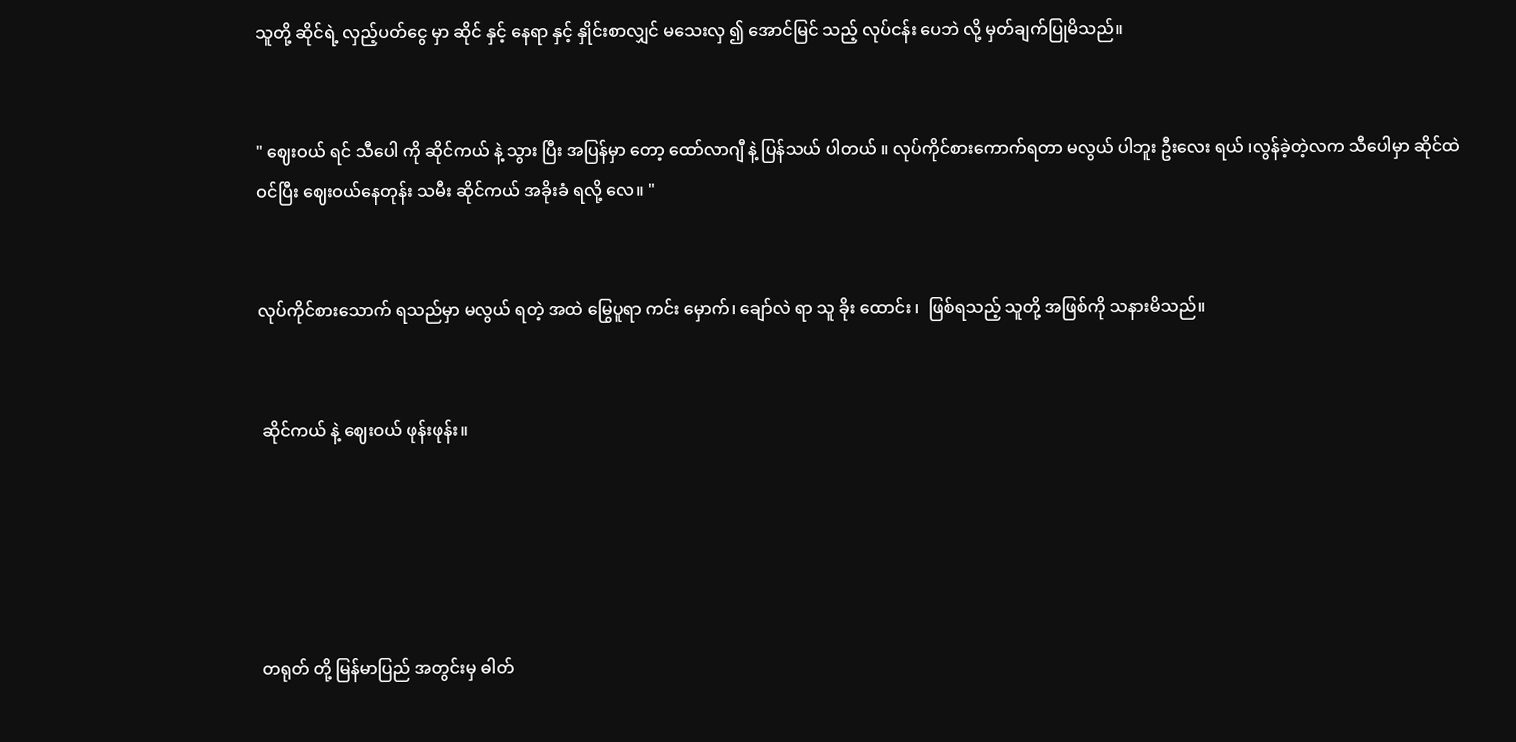သူတို့ ဆိုင်ရဲ့ လှည့်ပတ်ငွေ မှာ ဆိုင် နှင့် နေရာ နှင့် နှိုင်းစာလျှင် မသေးလှ ၍ အောင်မြင် သည့် လုပ်ငန်း ပေဘဲ လို့ မှတ်ချက်ပြုမိသည်။


" ဈေးဝယ် ရင် သီပေါ ကို ဆိုင်ကယ် နဲ့ သွား ပြီး အပြန်မှာ တော့ ထော်လာဂျီ နဲ့ ပြန်သယ် ပါတယ် ။ လုပ်ကိုင်စားကောက်ရတာ မလွယ် ပါဘူး ဦးလေး ရယ် ၊လွန်ခဲ့တဲ့လက သီပေါမှာ ဆိုင်ထဲဝင်ပြီး ဈေးဝယ်နေတုန်း သမီး ဆိုင်ကယ် အခိုးခံ ရလို့ လေ။ "


လုပ်ကိုင်စားသောက် ရသည်မှာ မလွယ် ရတဲ့ အထဲ မြွေပူရာ ကင်း မှောက်၊ ချော်လဲ ရာ သူ ခိုး ထောင်း ၊  ဖြစ်ရသည့် သူတို့ အဖြစ်ကို သနားမိသည်။


 ဆိုင်ကယ် နဲ့ ဈေးဝယ် ဖုန်းဖုန်း။





 တရုတ် တို့ မြန်မာပြည် အတွင်းမှ ဓါတ်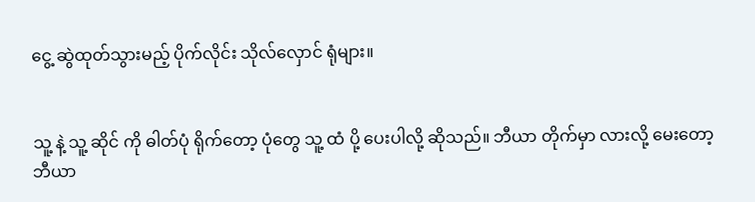ငွေ့ ဆွဲထုတ်သွားမည့် ပိုက်လိုင်း သိုလ်လှောင် ရုံများ။


သူ့ နဲ့ သူ့ ဆိုင် ကို ဓါတ်ပုံ ရိုက်တော့ ပုံတွေ သူ့ ထံ ပို့ ပေးပါလို့ ဆိုသည်။ ဘီယာ တိုက်မှာ လားလို့ မေးတော့ ဘီယာ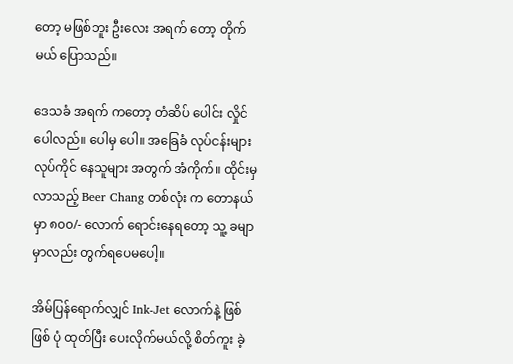တော့ မဖြစ်ဘူး ဦးလေး အရက် တော့ တိုက်မယ် ပြောသည်။

ဒေသခံ အရက် ကတော့ တံဆိပ် ပေါင်း လှိုင်ပေါလည်။ ပေါမှ ပေါ။ အခြေခံ လုပ်ငန်းများ လုပ်ကိုင် နေသူများ အတွက် အံကိုက်။ ထိုင်းမှ လာသည့် Beer Chang တစ်လုံး က တောနယ်မှာ ၈၀၀/- လောက် ရောင်းနေရတော့ သူ့ ခမျာမှာလည်း တွက်ရပေမပေါ့။

အိမ်ပြန်ရောက်လျှင် Ink-Jet လောက်နဲ့ ဖြစ်ဖြစ် ပုံ ထုတ်ပြီး ပေးလိုက်မယ်လို့ စိတ်ကူး ခဲ့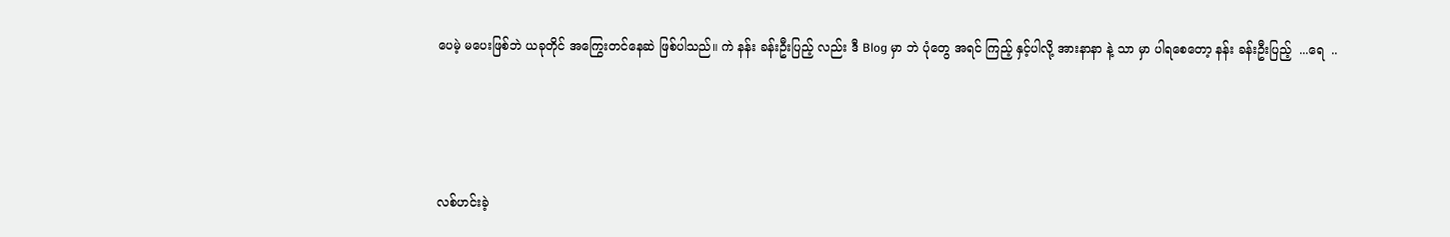ပေမဲ့ မပေးဖြစ်ဘဲ ယခုတိုင် အကြွေးတင်နေဆဲ ဖြစ်ပါသည်။ ကဲ နန်း ခန်းဦးပြည့် လည်း ဒီ Blog မှာ ဘဲ ပုံတွေ အရင် ကြည့် နှင့်ပါလို့ အားနာနာ နဲ့ သာ မှာ ပါရစေတော့ နန်း ခန်းဦးပြည့်  ...ရေ  ..




လစ်ဟင်းခဲ့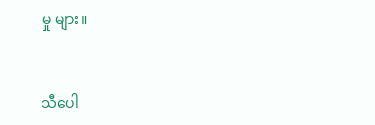မှု များ။


သီပေါ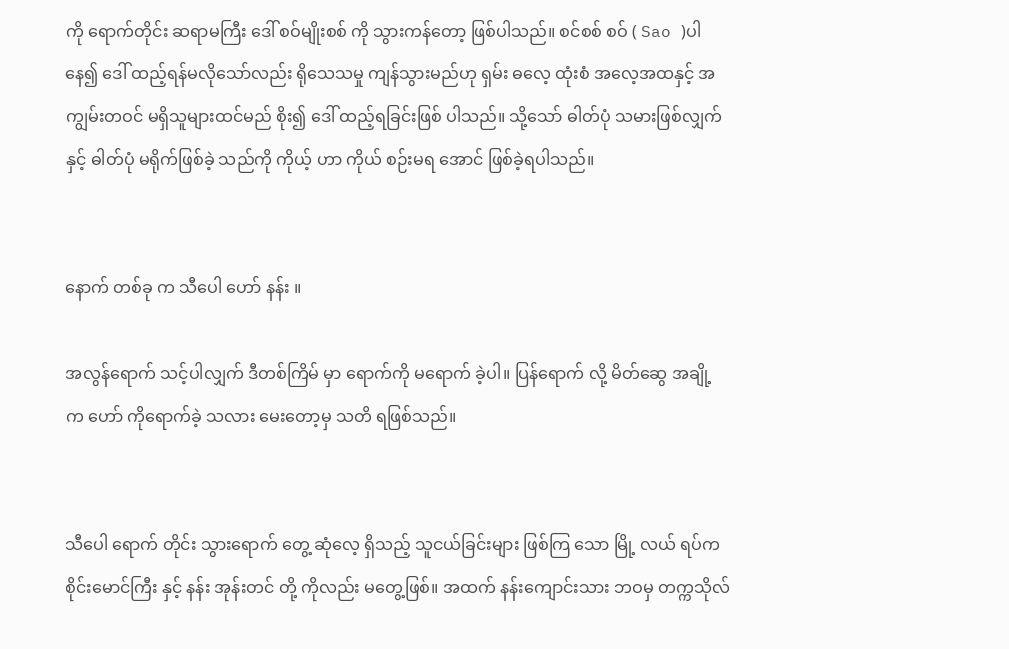ကို ရောက်တိုင်း ဆရာမကြီး ဒေါ် စဝ်မျိုးစစ် ကို သွားကန်တော့ ဖြစ်ပါသည်။ စင်စစ် စဝ် ( Sao )ပါနေ၍ ဒေါ် ထည့်ရန်မလိုသော်လည်း ရိုသေသမှု ကျန်သွားမည်ဟု ရှမ်း ဓလေ့ ထုံးစံ အလေ့အထနှင့် အကျွမ်းတဝင် မရှိသူများထင်မည် စိုး၍ ဒေါ် ထည့်ရခြင်းဖြစ် ပါသည်။ သို့သော် ဓါတ်ပုံ သမားဖြစ်လျှက်နှင့် ဓါတ်ပုံ မရိုက်ဖြစ်ခဲ့ သည်ကို ကိုယ့် ဟာ ကိုယ် စဉ်းမရ အောင် ဖြစ်ခဲ့ရပါသည်။


နောက် တစ်ခု က သီပေါ ဟော် နန်း ။

အလွန်ရောက် သင့်ပါလျှက် ဒီတစ်ကြိမ် မှာ ရောက်ကို မရောက် ခဲ့ပါ။ ပြန်ရောက် လို့ မိတ်ဆွေ အချို့ က ဟော် ကိုရောက်ခဲ့ သလား မေးတော့မှ သတိ ရဖြစ်သည်။


သီပေါ ရောက် တိုင်း သွားရောက် တွေ့ ဆုံလေ့ ရှိသည့် သူငယ်ခြင်းများ ဖြစ်ကြ သော မြို့ လယ် ရပ်က စိုင်းမောင်ကြီး နှင့် နန်း အုန်းတင် တို့ ကိုလည်း မတွေ့ဖြစ်။ အထက် နန်းကျောင်းသား ဘဝမှ တက္ကသိုလ်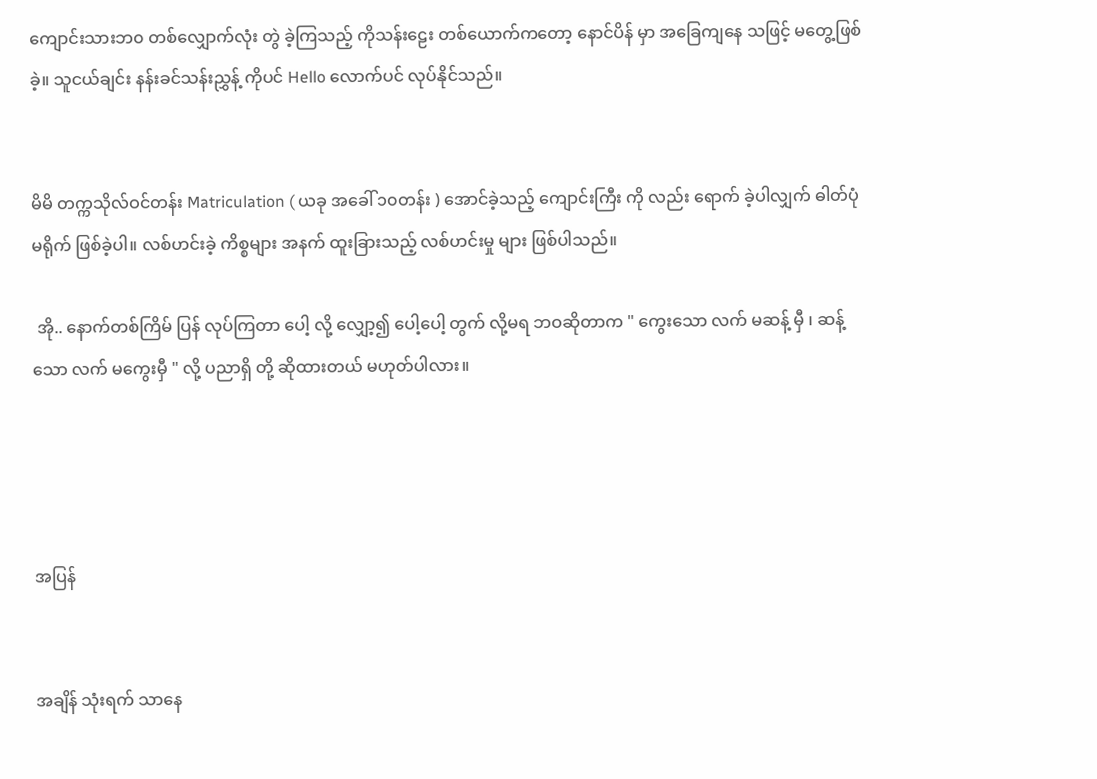ကျောင်းသားဘ၀ တစ်လျှောက်လုံး တွဲ ခဲ့ကြသည့် ကိုသန်းဠေး တစ်ယောက်ကတော့ နောင်ပိန် မှာ အခြေကျနေ သဖြင့် မတွေ့ဖြစ်ခဲ့။ သူငယ်ချင်း နန်းခင်သန်းညွှန့် ကိုပင် Hello လောက်ပင် လုပ်နိုင်သည်။


မိမိ တက္ကသိုလ်ဝင်တန်း Matriculation ( ယခု အခေါ် ၁၀တန်း ) အောင်ခဲ့သည့် ကျောင်းကြီး ကို လည်း ရောက် ခဲ့ပါလျှက် ဓါတ်ပုံ မရိုက် ဖြစ်ခဲ့ပါ။ လစ်ဟင်းခဲ့ ကိစ္စများ အနက် ထူးခြားသည့် လစ်ဟင်းမှု များ ဖြစ်ပါသည်။

 အို.. နောက်တစ်ကြိမ် ပြန် လုပ်ကြတာ ပေါ့ လို့ လျှော့၍ ပေါ့ပေါ့ တွက် လို့မရ ဘဝဆိုတာက " ကွေးသော လက် မဆန့် မှီ ၊ ဆန့်သော လက် မကွေးမှီ " လို့ ပညာရှိ တို့ ဆိုထားတယ် မဟုတ်ပါလား။




အပြန်


အချိန် သုံးရက် သာနေ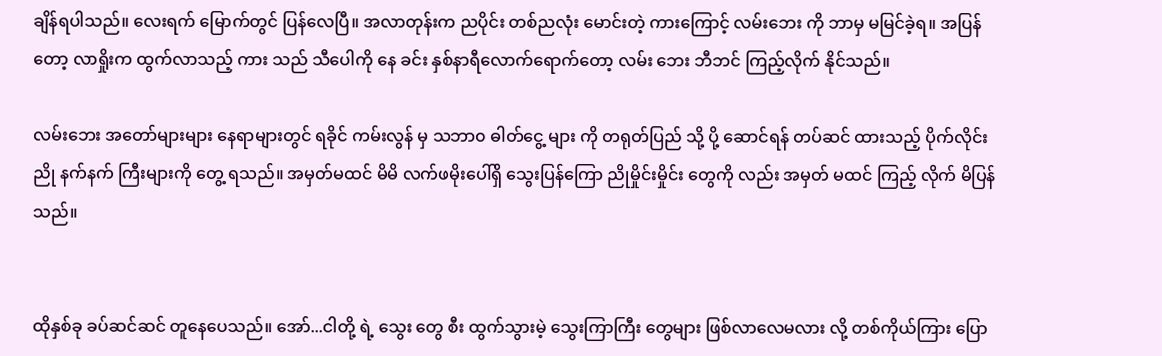ချိန်ရပါသည်။ လေးရက် မြောက်တွင် ပြန်လေပြီ။ အလာတုန်းက ညပိုင်း တစ်ညလုံး မောင်းတဲ့ ကားကြောင့် လမ်းဘေး ကို ဘာမှ မမြင်ခဲ့ရ။ အပြန်တော့ လာရှိုးက ထွက်လာသည့် ကား သည် သီပေါကို နေ ခင်း နှစ်နာရီလောက်ရောက်တော့ လမ်း ဘေး ဘီဘင် ကြည့်လိုက် နိုင်သည်။

လမ်းဘေး အတော်များများ နေရာများတွင် ရခိုင် ကမ်းလွန် မှ သဘာ၀ ဓါတ်ငွေ့ များ ကို တရုတ်ပြည် သို့ ပို့ ဆောင်ရန် တပ်ဆင် ထားသည့် ပိုက်လိုင်း ညို နက်နက် ကြီးများကို တွေ့ ရသည်။ အမှတ်မထင် မိမိ လက်ဖမိုးပေါ်ရှိ သွေးပြန်ကြော ညိုမှိုင်းမှိုင်း တွေကို လည်း အမှတ် မထင် ကြည့် လိုက် မိပြန်သည်။


ထိုနှစ်ခု ခပ်ဆင်ဆင် တူနေပေသည်။ အော်...ငါတို့ ရဲ့ သွေး တွေ စီး ထွက်သွားမဲ့ သွေးကြာကြီး တွေများ ဖြစ်လာလေမလား လို့ တစ်ကိုယ်ကြား ပြော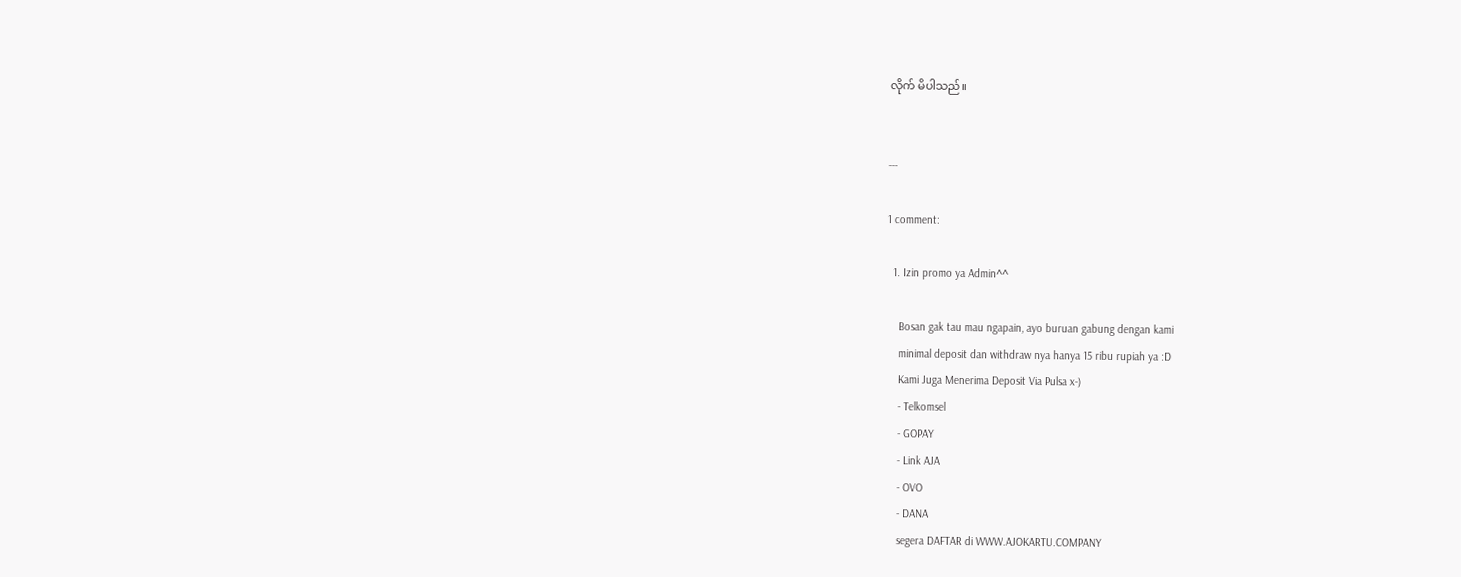လိုက် မိပါသည်။


---

1 comment:

  1. Izin promo ya Admin^^

    Bosan gak tau mau ngapain, ayo buruan gabung dengan kami
    minimal deposit dan withdraw nya hanya 15 ribu rupiah ya :D
    Kami Juga Menerima Deposit Via Pulsa x-)
    - Telkomsel
    - GOPAY
    - Link AJA
    - OVO
    - DANA
    segera DAFTAR di WWW.AJOKARTU.COMPANY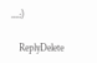....:)

    ReplyDelete